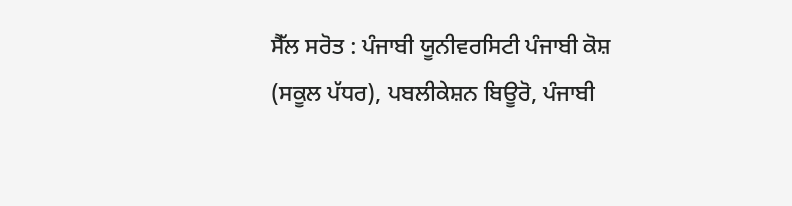ਸੈੱਲ ਸਰੋਤ : ਪੰਜਾਬੀ ਯੂਨੀਵਰਸਿਟੀ ਪੰਜਾਬੀ ਕੋਸ਼ (ਸਕੂਲ ਪੱਧਰ), ਪਬਲੀਕੇਸ਼ਨ ਬਿਊਰੋ, ਪੰਜਾਬੀ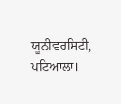ਯੂਨੀਵਰਸਿਟੀ, ਪਟਿਆਲਾ।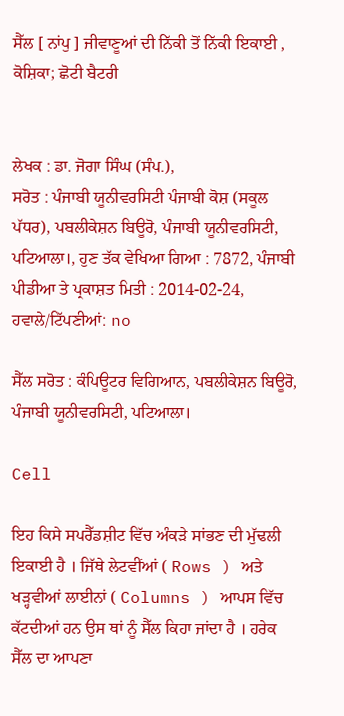ਸੈੱਲ [ ਨਾਂਪੁ ] ਜੀਵਾਣੂਆਂ ਦੀ ਨਿੱਕੀ ਤੋਂ ਨਿੱਕੀ ਇਕਾਈ , ਕੋਸ਼ਿਕਾ; ਛੋਟੀ ਬੈਟਰੀ


ਲੇਖਕ : ਡਾ. ਜੋਗਾ ਸਿੰਘ (ਸੰਪ.),
ਸਰੋਤ : ਪੰਜਾਬੀ ਯੂਨੀਵਰਸਿਟੀ ਪੰਜਾਬੀ ਕੋਸ਼ (ਸਕੂਲ ਪੱਧਰ), ਪਬਲੀਕੇਸ਼ਨ ਬਿਊਰੋ, ਪੰਜਾਬੀ ਯੂਨੀਵਰਸਿਟੀ, ਪਟਿਆਲਾ।, ਹੁਣ ਤੱਕ ਵੇਖਿਆ ਗਿਆ : 7872, ਪੰਜਾਬੀ ਪੀਡੀਆ ਤੇ ਪ੍ਰਕਾਸ਼ਤ ਮਿਤੀ : 2014-02-24, ਹਵਾਲੇ/ਟਿੱਪਣੀਆਂ: no

ਸੈੱਲ ਸਰੋਤ : ਕੰਪਿਊਟਰ ਵਿਗਿਆਨ, ਪਬਲੀਕੇਸ਼ਨ ਬਿਊਰੋ, ਪੰਜਾਬੀ ਯੂਨੀਵਰਸਿਟੀ, ਪਟਿਆਲਾ।

Cell

ਇਹ ਕਿਸੇ ਸਪਰੈੱਡਸ਼ੀਟ ਵਿੱਚ ਅੰਕੜੇ ਸਾਂਭਣ ਦੀ ਮੁੱਢਲੀ ਇਕਾਈ ਹੈ । ਜਿੱਥੇ ਲੇਟਵੀਂਆਂ ( Rows ) ਅਤੇ ਖੜ੍ਹਵੀਆਂ ਲਾਈਨਾਂ ( Columns ) ਆਪਸ ਵਿੱਚ ਕੱਟਦੀਆਂ ਹਨ ਉਸ ਥਾਂ ਨੂੰ ਸੈੱਲ ਕਿਹਾ ਜਾਂਦਾ ਹੈ । ਹਰੇਕ ਸੈੱਲ ਦਾ ਆਪਣਾ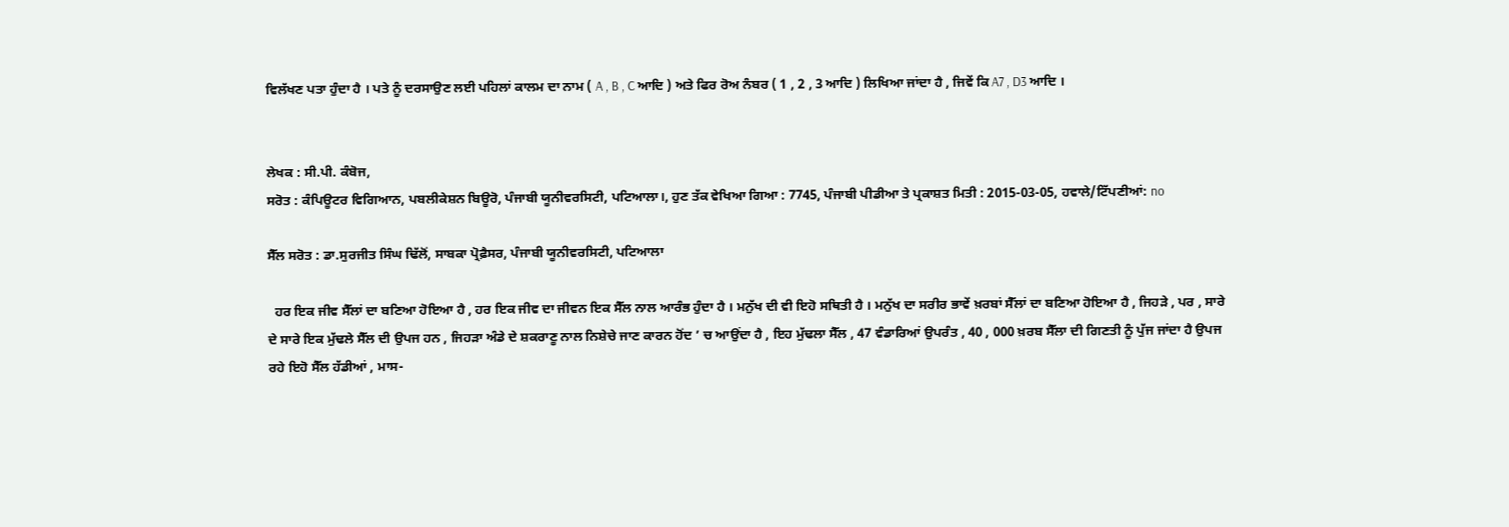ਵਿਲੱਖਣ ਪਤਾ ਹੁੰਦਾ ਹੈ । ਪਤੇ ਨੂੰ ਦਰਸਾਉਣ ਲਈ ਪਹਿਲਾਂ ਕਾਲਮ ਦਾ ਨਾਮ ( A , B , C ਆਦਿ ) ਅਤੇ ਫਿਰ ਰੋਅ ਨੰਬਰ ( 1 , 2 , 3 ਆਦਿ ) ਲਿਖਿਆ ਜਾਂਦਾ ਹੈ , ਜਿਵੇਂ ਕਿ A7 , D3 ਆਦਿ ।


ਲੇਖਕ : ਸੀ.ਪੀ. ਕੰਬੋਜ,
ਸਰੋਤ : ਕੰਪਿਊਟਰ ਵਿਗਿਆਨ, ਪਬਲੀਕੇਸ਼ਨ ਬਿਊਰੋ, ਪੰਜਾਬੀ ਯੂਨੀਵਰਸਿਟੀ, ਪਟਿਆਲਾ।, ਹੁਣ ਤੱਕ ਵੇਖਿਆ ਗਿਆ : 7745, ਪੰਜਾਬੀ ਪੀਡੀਆ ਤੇ ਪ੍ਰਕਾਸ਼ਤ ਮਿਤੀ : 2015-03-05, ਹਵਾਲੇ/ਟਿੱਪਣੀਆਂ: no

ਸੈੱਲ ਸਰੋਤ : ਡਾ.ਸੁਰਜੀਤ ਸਿੰਘ ਢਿੱਲੋਂ, ਸਾਬਕਾ ਪ੍ਰੋਫ਼ੈਸਰ, ਪੰਜਾਬੀ ਯੂਨੀਵਰਸਿਟੀ, ਪਟਿਆਲਾ

  ਹਰ ਇਕ ਜੀਵ ਸੈੱਲਾਂ ਦਾ ਬਣਿਆ ਹੋਇਆ ਹੈ , ਹਰ ਇਕ ਜੀਵ ਦਾ ਜੀਵਨ ਇਕ ਸੈੱਲ ਨਾਲ ਆਰੰਭ ਹੁੰਦਾ ਹੈ । ਮਨੁੱਖ ਦੀ ਵੀ ਇਹੋ ਸਥਿਤੀ ਹੈ । ਮਨੁੱਖ ਦਾ ਸਰੀਰ ਭਾਵੇਂ ਖ਼ਰਬਾਂ ਸੈੱਲਾਂ ਦਾ ਬਣਿਆ ਹੋਇਆ ਹੈ , ਜਿਹੜੇ , ਪਰ , ਸਾਰੇ ਦੇ ਸਾਰੇ ਇਕ ਮੁੱਢਲੇ ਸੈੱਲ ਦੀ ਉਪਜ ਹਨ , ਜਿਹੜਾ ਅੰਡੇ ਦੇ ਸ਼ਕਰਾਣੂ ਨਾਲ ਨਿਸ਼ੇਚੇ ਜਾਣ ਕਾਰਨ ਹੋਂਦ ’ ਚ ਆਉਂਦਾ ਹੈ , ਇਹ ਮੁੱਢਲਾ ਸੈੱਲ , 47 ਵੰਡਾਰਿਆਂ ਉਪਰੰਤ , 40 , 000 ਖ਼ਰਬ ਸੈੱਲਾ ਦੀ ਗਿਣਤੀ ਨੂੰ ਪੁੱਜ ਜਾਂਦਾ ਹੈ ਉਪਜ ਰਹੇ ਇਹੋ ਸੈੱਲ ਹੱਡੀਆਂ , ਮਾਸ-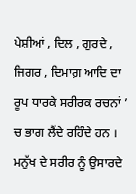ਪੇਸ਼ੀਆਂ , ਦਿਲ , ਗੁਰਦੇ , ਜਿਗਰ , ਦਿਮਾਗ਼ ਆਦਿ ਦਾ ਰੂਪ ਧਾਰਕੇ ਸਰੀਰਕ ਰਚਨਾਂ ’ ਚ ਭਾਗ ਲੈਂਦੇ ਰਹਿੰਦੇ ਹਨ । ਮਨੁੱਖ ਦੇ ਸਰੀਰ ਨੂੰ ਉਸਾਰਦੇ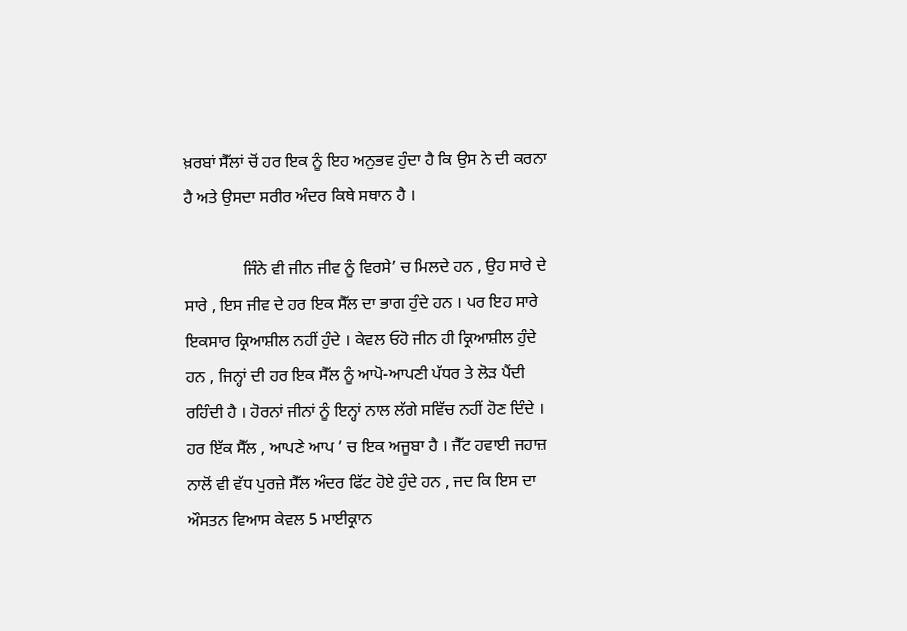ਖ਼ਰਬਾਂ ਸੈੱਲਾਂ ਚੋਂ ਹਰ ਇਕ ਨੂੰ ਇਹ ਅਨੁਭਵ ਹੁੰਦਾ ਹੈ ਕਿ ਉਸ ਨੇ ਦੀ ਕਰਨਾ ਹੈ ਅਤੇ ਉਸਦਾ ਸਰੀਰ ਅੰਦਰ ਕਿਥੇ ਸਥਾਨ ਹੈ ।

              ਜਿੰਨੇ ਵੀ ਜੀਨ ਜੀਵ ਨੂੰ ਵਿਰਸੇ’ ਚ ਮਿਲਦੇ ਹਨ , ਉਹ ਸਾਰੇ ਦੇ ਸਾਰੇ , ਇਸ ਜੀਵ ਦੇ ਹਰ ਇਕ ਸੈੱਲ ਦਾ ਭਾਗ ਹੁੰਦੇ ਹਨ । ਪਰ ਇਹ ਸਾਰੇ ਇਕਸਾਰ ਕ੍ਰਿਆਸ਼ੀਲ ਨਹੀਂ ਹੁੰਦੇ । ਕੇਵਲ ਓਹੋ ਜੀਨ ਹੀ ਕ੍ਰਿਆਸ਼ੀਲ ਹੁੰਦੇ ਹਨ , ਜਿਨ੍ਹਾਂ ਦੀ ਹਰ ਇਕ ਸੈੱਲ ਨੂੰ ਆਪੋ-ਆਪਣੀ ਪੱਧਰ ਤੇ ਲੋੜ ਪੈਂਦੀ ਰਹਿੰਦੀ ਹੈ । ਹੋਰਨਾਂ ਜੀਨਾਂ ਨੂੰ ਇਨ੍ਹਾਂ ਨਾਲ ਲੱਗੇ ਸਵਿੱਚ ਨਹੀਂ ਹੋਣ ਦਿੰਦੇ । ਹਰ ਇੱਕ ਸੈੱਲ , ਆਪਣੇ ਆਪ ’ ਚ ਇਕ ਅਜੂਬਾ ਹੈ । ਜੈੱਟ ਹਵਾਈ ਜਹਾਜ਼ ਨਾਲੋਂ ਵੀ ਵੱਧ ਪੁਰਜ਼ੇ ਸੈੱਲ ਅੰਦਰ ਫਿੱਟ ਹੋਏ ਹੁੰਦੇ ਹਨ , ਜਦ ਕਿ ਇਸ ਦਾ ਔਸਤਨ ਵਿਆਸ ਕੇਵਲ 5 ਮਾਈਕ੍ਰਾਨ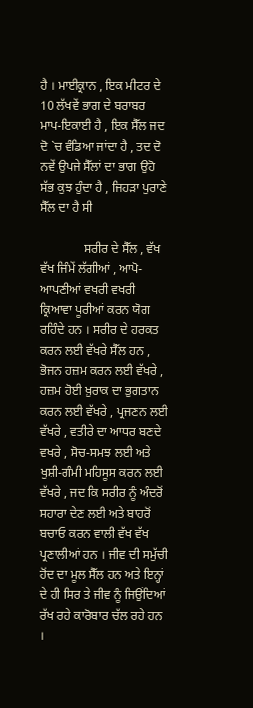ਹੈ । ਮਾਈਕ੍ਰਾਨ , ਇਕ ਮੀਟਰ ਦੇ 10 ਲੱਖਵੇਂ ਭਾਗ ਦੇ ਬਰਾਬਰ ਮਾਪ-ਇਕਾਈ ਹੈ , ਇਕ ਸੈੱਲ ਜਦ ਦੋ `ਚ ਵੰਡਿਆ ਜਾਂਦਾ ਹੈ , ਤਦ ਦੋ ਨਵੇਂ ਉਪਜੇ ਸੈੱਲਾਂ ਦਾ ਭਾਗ ਉਹੋ ਸੱਭ ਕੁਝ ਹੁੰਦਾ ਹੈ , ਜਿਹੜਾ ਪੁਰਾਣੇ ਸੈੱਲ ਦਾ ਹੈ ਸੀ

              ਸਰੀਰ ਦੇ ਸੈੱਲ , ਵੱਖ ਵੱਖ ਜਿੰਮੇਂ ਲੱਗੀਆਂ , ਆਪੋ-ਆਪਣੀਆਂ ਵਖਰੀ ਵਖਰੀ ਕ੍ਰਿਆਵਾ ਪੂਰੀਆਂ ਕਰਨ ਯੋਗ ਰਹਿੰਦੇ ਹਨ । ਸਰੀਰ ਦੇ ਹਰਕਤ ਕਰਨ ਲਈ ਵੱਖਰੇ ਸੈੱਲ ਹਨ , ਭੋਜਨ ਹਜ਼ਮ ਕਰਨ ਲਈ ਵੱਖਰੇ , ਹਜ਼ਮ ਹੋਈ ਖ਼ੁਰਾਕ ਦਾ ਭੁਗਤਾਨ ਕਰਨ ਲਈ ਵੱਖਰੇ , ਪ੍ਰਜਣਨ ਲਈ ਵੱਖਰੇ , ਵਤੀਰੇ ਦਾ ਆਧਰ ਬਣਦੇ ਵਖਰੇ , ਸੋਚ-ਸਮਝ ਲਈ ਅਤੇ ਖੁਸ਼ੀ-ਗੰਮੀ ਮਹਿਸੂਸ ਕਰਨ ਲਈ ਵੱਖਰੇ , ਜਦ ਕਿ ਸਰੀਰ ਨੂੰ ਅੰਦਰੋਂ ਸਹਾਰਾ ਦੇਣ ਲਈ ਅਤੇ ਬਾਹਰੋਂ ਬਚਾਓ ਕਰਨ ਵਾਲੀ ਵੱਖ ਵੱਖ ਪ੍ਰਣਾਲੀਆਂ ਹਨ । ਜੀਵ ਦੀ ਸਮੁੱਚੀ ਹੋਂਦ ਦਾ ਮੂਲ ਸੈੱਲ ਹਨ ਅਤੇ ਇਨ੍ਹਾਂ ਦੇ ਹੀ ਸਿਰ ਤੇ ਜੀਵ ਨੂੰ ਜਿਉਂਦਿਆਂ ਰੱਖ ਰਹੇ ਕਾਰੋਬਾਰ ਚੱਲ ਰਹੇ ਹਨ ।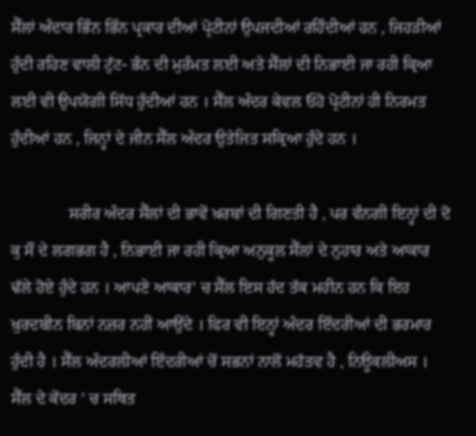ਸੈੱਲਾਂ ਅੰਦਾਰ ਭਿੰਨ ਭਿੰਨ ਪ੍ਰਕਾਰ ਦੀਆਂ ਪ੍ਰੋਟੀਨਾਂ ਉਪਜਦੀਆਂ ਰਹਿੰਦੀਆਂ ਹਨ , ਜਿਹੜੀਆਂ ਹੁੰਦੀ ਰਹਿਣ ਵਾਲੀ ਟੁੱਟ- ਭੰਨ ਦੀ ਮੁਰੰਮਤ ਲਈ ਅਤੇ ਸੈੱਲਾਂ ਦੀ ਨਿਭਾਈ ਜਾ ਰਹੀ ਕ੍ਰਿਆ ਲਈ ਵੀ ਉਪਯੋਗੀ ਸਿੱਧ ਹੁੰਦੀਆਂ ਹਨ । ਸੈੱਲ ਅੰਦਰ ਕੇਵਲ ਓਹੋ ਪ੍ਰੋਟੀਨਾਂ ਹੀ ਨਿਰਮਤ ਹੁੰਦੀਆਂ ਹਨ , ਜਿਨ੍ਹਾਂ ਦੇ ਜੀਨ ਸੈੱਲ ਅੰਦਰ ਉਤੇਜਿਤ ਸਕ੍ਰਿਆ ਹੁੰਦੇ ਹਨ ।

              ਸਰੀਰ ਅੰਦਰ ਸੈੱਲਾਂ ਦੀ ਭਾਵੇਂ ਖ਼ਰਬਾਂ ਦੀ ਗਿਣਤੀ ਹੈ , ਪਰ ਵੰਨਗੀ ਇਨ੍ਹਾਂ ਦੀ ਦੋ ਕੁ ਸੌ ਦੇ ਲਗਭਗ ਹੈ , ਨਿਭਾਈ ਜਾ ਰਹੀ ਕ੍ਰਿਆ ਅਨੁਕੂਲ ਸੈੱਲਾਂ ਦੇ ਨੁਹਾਰ ਅਤੇ ਆਕਾਰ ਢੱਲੇ ਹੋਏ ਹੁੰਦੇ ਹਨ । ਆਪਣੇ ਆਕਾਰ’ ਚ ਸੈੱਲ ਇਸ ਹੱਦ ਤੱਕ ਮਹੀਨ ਹਨ ਕਿ ਇਹ ਖ਼ੁਰਦਬੀਨ ਬਿਨਾਂ ਨਜ਼ਰ ਨਹੀਂ ਆਉਂਦੇ । ਫਿਰ ਵੀ ਇਨ੍ਹਾਂ ਅੰਦਰ ਇੰਦਰੀਆਂ ਦੀ ਭਰਮਾਰ ਹੁੰਦੀ ਹੈ । ਸੈੱਲ ਅੰਦਰਲੀਆਂ ਇੰਦਰੀਆਂ ਚੋਂ ਸਭਨਾਂ ਨਾਲੋਂ ਮਹੱਤਵ ਹੈ , ਨਿਊਕਲੀਅਸ । ਸੈੱਲ ਦੇ ਕੇਂਦਰ ’ ਚ ਸਥਿਤ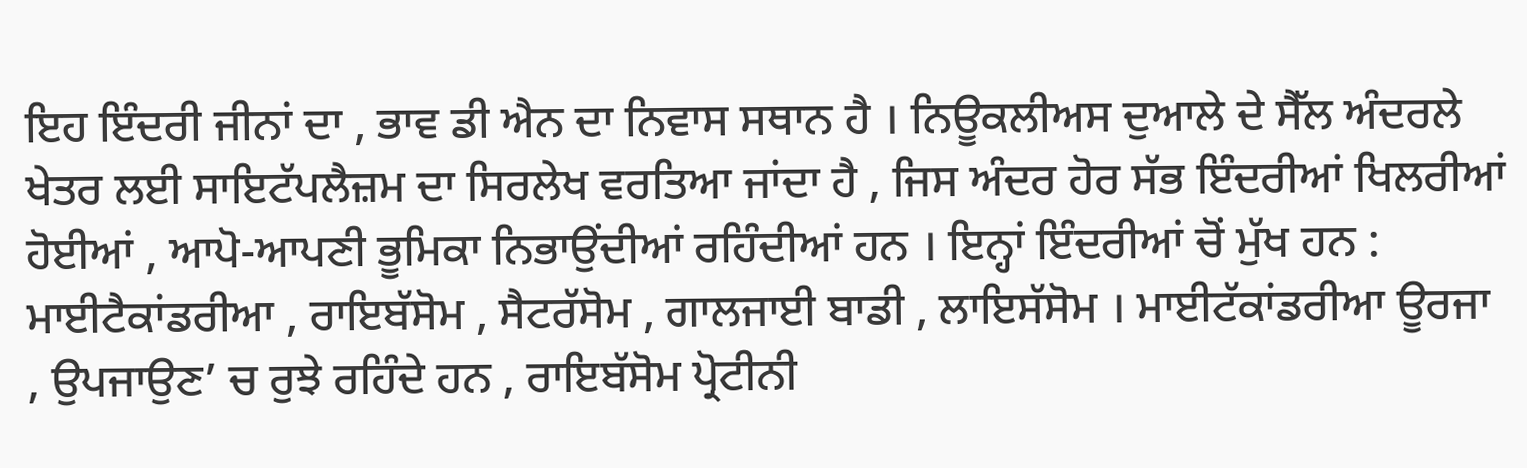ਇਹ ਇੰਦਰੀ ਜੀਨਾਂ ਦਾ , ਭਾਵ ਡੀ ਐਨ ਦਾ ਨਿਵਾਸ ਸਥਾਨ ਹੈ । ਨਿਊਕਲੀਅਸ ਦੁਆਲੇ ਦੇ ਸੈੱਲ ਅੰਦਰਲੇ ਖੇਤਰ ਲਈ ਸਾਇਟੱਪਲੈਜ਼ਮ ਦਾ ਸਿਰਲੇਖ ਵਰਤਿਆ ਜਾਂਦਾ ਹੈ , ਜਿਸ ਅੰਦਰ ਹੋਰ ਸੱਭ ਇੰਦਰੀਆਂ ਖਿਲਰੀਆਂ ਹੋਈਆਂ , ਆਪੋ-ਆਪਣੀ ਭੂਮਿਕਾ ਨਿਭਾਉਂਦੀਆਂ ਰਹਿੰਦੀਆਂ ਹਨ । ਇਨ੍ਹਾਂ ਇੰਦਰੀਆਂ ਚੋਂ ਮੁੱਖ ਹਨ : ਮਾਈਟੈਕਾਂਡਰੀਆ , ਰਾਇਬੱਸੋਮ , ਸੈਟਰੱਸੋਮ , ਗਾਲਜਾਈ ਬਾਡੀ , ਲਾਇਸੱਸੋਮ । ਮਾਈਟੱਕਾਂਡਰੀਆ ਊਰਜਾ , ਉਪਜਾਉਣ’ ਚ ਰੁਝੇ ਰਹਿੰਦੇ ਹਨ , ਰਾਇਬੱਸੋਮ ਪ੍ਰੋਟੀਨੀ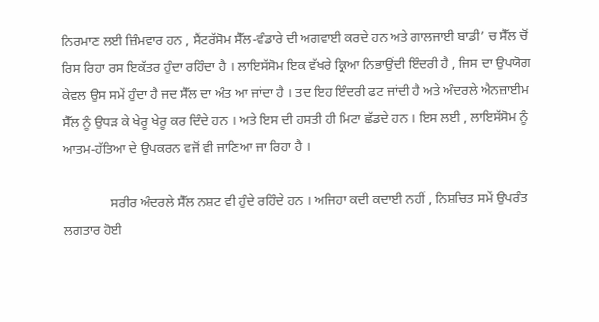ਨਿਰਮਾਣ ਲਈ ਜ਼ਿੰਮਵਾਰ ਹਨ , ਸੈਂਟਰੱਸੋਮ ਸੈੱਲ-ਵੰਡਾਰੇ ਦੀ ਅਗਵਾਈ ਕਰਦੇ ਹਨ ਅਤੇ ਗਾਲਜਾਈ ਬਾਡੀ’ ਚ ਸੈੱਲ ਚੋਂ ਰਿਸ ਰਿਹਾ ਰਸ ਇਕੱਤਰ ਹੁੰਦਾ ਰਹਿੰਦਾ ਹੈ । ਲਾਇਸੱਸੋਮ ਇਕ ਵੱਖਰੇ ਕ੍ਰਿਆ ਨਿਭਾਉਂਦੀ ਇੰਦਰੀ ਹੈ , ਜਿਸ ਦਾ ਉਪਯੋਗ ਕੇਵਲ ਉਸ ਸਮੇਂ ਹੁੰਦਾ ਹੈ ਜਦ ਸੈੱਲ ਦਾ ਅੰਤ ਆ ਜਾਂਦਾ ਹੈ । ਤਦ ਇਹ ਇੰਦਰੀ ਫਟ ਜਾਂਦੀ ਹੈ ਅਤੇ ਅੰਦਰਲੇ ਐਨਜ਼ਾਈਮ ਸੈੱਲ ਨੂੰ ਉਧੜ ਕੇ ਖੇਰੂ ਖੇਰੂ ਕਰ ਦਿੰਦੇ ਹਨ । ਅਤੇ ਇਸ ਦੀ ਹਸਤੀ ਹੀ ਮਿਟਾ ਛੱਡਦੇ ਹਨ । ਇਸ ਲਈ , ਲਾਇਸੱਸੋਮ ਨੂੰ ਆਤਮ-ਹੱਤਿਆ ਦੇ ਉਪਕਰਨ ਵਜੋਂ ਵੀ ਜਾਣਿਆ ਜਾ ਰਿਹਾ ਹੈ ।

              ਸਰੀਰ ਅੰਦਰਲੇ ਸੈੱਲ ਨਸ਼ਟ ਵੀ ਹੁੰਦੇ ਰਹਿੰਦੇ ਹਨ । ਅਜਿਹਾ ਕਦੀ ਕਦਾਈ ਨਹੀਂ , ਨਿਸ਼ਚਿਤ ਸਮੇਂ ਉਪਰੰਤ ਲਗਤਾਰ ਹੋਈ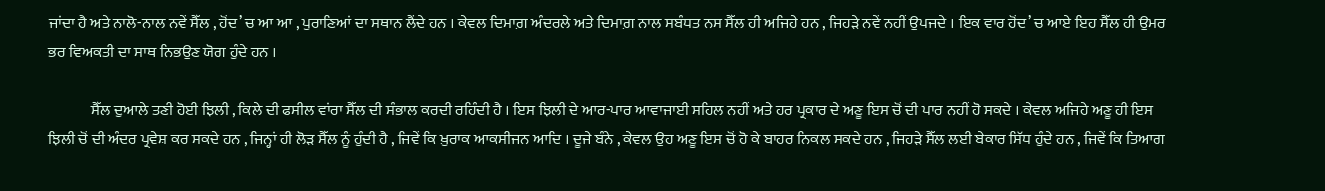ਜਾਂਦਾ ਹੈ ਅਤੇ ਨਾਲੋ-ਨਾਲ ਨਵੇਂ ਸੈੱਲ , ਹੋਂਦ’ ਚ ਆ ਆ , ਪੁਰਾਣਿਆਂ ਦਾ ਸਥਾਨ ਲੈਂਦੇ ਹਨ । ਕੇਵਲ ਦਿਮਾਗ਼ ਅੰਦਰਲੇ ਅਤੇ ਦਿਮਾਗ਼ ਨਾਲ ਸਬੰਧਤ ਨਸ ਸੈੱਲ ਹੀ ਅਜਿਹੇ ਹਨ , ਜਿਹੜੇ ਨਵੇਂ ਨਹੀਂ ਉਪਜਦੇ । ਇਕ ਵਾਰ ਹੋਂਦ’ ਚ ਆਏ ਇਹ ਸੈੱਲ ਹੀ ਉਮਰ ਭਰ ਵਿਅਕਤੀ ਦਾ ਸਾਥ ਨਿਭਉਣ ਯੋਗ ਹੁੰਦੇ ਹਨ ।

              ਸੈੱਲ ਦੁਆਲੇ ਤਣੀ ਹੋਈ ਝਿਲੀ , ਕਿਲੇ ਦੀ ਫਸੀਲ ਵਾਂਰਾ ਸੈੱਲ ਦੀ ਸੰਭਾਲ ਕਰਦੀ ਰਹਿੰਦੀ ਹੈ । ਇਸ ਝਿਲੀ ਦੇ ਆਰ-ਪਾਰ ਆਵਾਜਾਈ ਸਹਿਲ ਨਹੀਂ ਅਤੇ ਹਰ ਪ੍ਰਕਾਰ ਦੇ ਅਣੂ ਇਸ ਚੋਂ ਦੀ ਪਾਰ ਨਹੀਂ ਹੋ ਸਕਦੇ । ਕੇਵਲ ਅਜਿਹੇ ਅਣੂ ਹੀ ਇਸ ਝਿਲੀ ਚੋਂ ਦੀ ਅੰਦਰ ਪ੍ਰਵੇਸ਼ ਕਰ ਸਕਦੇ ਹਨ , ਜਿਨ੍ਹਾਂ ਹੀ ਲੋੜ ਸੈੱਲ ਨੂੰ ਹੁੰਦੀ ਹੈ , ਜਿਵੇਂ ਕਿ ਖ਼ੁਰਾਕ ਆਕਸੀਜਨ ਆਦਿ । ਦੂਜੇ ਬੰਨੇ , ਕੇਵਲ ਉਹ ਅਣੂ ਇਸ ਚੋਂ ਹੋ ਕੇ ਬਾਹਰ ਨਿਕਲ ਸਕਦੇ ਹਨ , ਜਿਹੜੇ ਸੈੱਲ ਲਈ ਬੇਕਾਰ ਸਿੱਧ ਹੁੰਦੇ ਹਨ , ਜਿਵੇਂ ਕਿ ਤਿਆਗ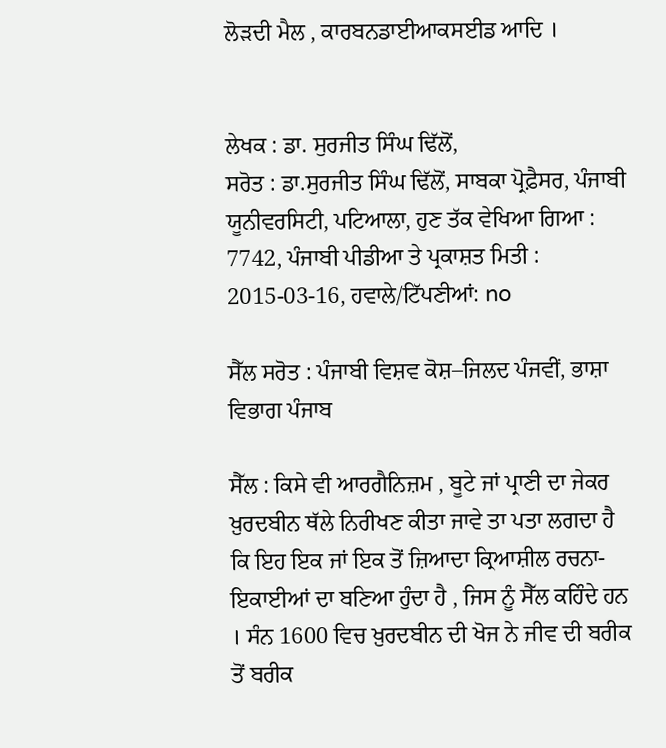ਲੋੜਦੀ ਮੈਲ , ਕਾਰਬਨਡਾਈਆਕਸਈਡ ਆਦਿ ।


ਲੇਖਕ : ਡਾ. ਸੁਰਜੀਤ ਸਿੰਘ ਢਿੱਲੋਂ,
ਸਰੋਤ : ਡਾ.ਸੁਰਜੀਤ ਸਿੰਘ ਢਿੱਲੋਂ, ਸਾਬਕਾ ਪ੍ਰੋਫ਼ੈਸਰ, ਪੰਜਾਬੀ ਯੂਨੀਵਰਸਿਟੀ, ਪਟਿਆਲਾ, ਹੁਣ ਤੱਕ ਵੇਖਿਆ ਗਿਆ : 7742, ਪੰਜਾਬੀ ਪੀਡੀਆ ਤੇ ਪ੍ਰਕਾਸ਼ਤ ਮਿਤੀ : 2015-03-16, ਹਵਾਲੇ/ਟਿੱਪਣੀਆਂ: no

ਸੈੱਲ ਸਰੋਤ : ਪੰਜਾਬੀ ਵਿਸ਼ਵ ਕੋਸ਼–ਜਿਲਦ ਪੰਜਵੀਂ, ਭਾਸ਼ਾ ਵਿਭਾਗ ਪੰਜਾਬ

ਸੈੱਲ : ਕਿਸੇ ਵੀ ਆਰਗੈਨਿਜ਼ਮ , ਬੂਟੇ ਜਾਂ ਪ੍ਰਾਣੀ ਦਾ ਜੇਕਰ ਖ਼ੁਰਦਬੀਨ ਥੱਲੇ ਨਿਰੀਖਣ ਕੀਤਾ ਜਾਵੇ ਤਾ ਪਤਾ ਲਗਦਾ ਹੈ ਕਿ ਇਹ ਇਕ ਜਾਂ ਇਕ ਤੋਂ ਜ਼ਿਆਦਾ ਕ੍ਰਿਆਸ਼ੀਲ ਰਚਨਾ-ਇਕਾਈਆਂ ਦਾ ਬਣਿਆ ਹੁੰਦਾ ਹੈ , ਜਿਸ ਨੂੰ ਸੈੱਲ ਕਹਿੰਦੇ ਹਨ । ਸੰਨ 1600 ਵਿਚ ਖ਼ੁਰਦਬੀਨ ਦੀ ਖੋਜ ਨੇ ਜੀਵ ਦੀ ਬਰੀਕ ਤੋਂ ਬਰੀਕ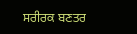ਸਰੀਰਕ ਬਣਤਰ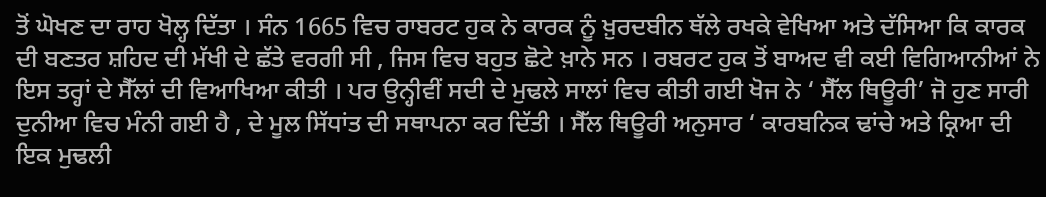ਤੋਂ ਘੋਖਣ ਦਾ ਰਾਹ ਖੋਲ੍ਹ ਦਿੱਤਾ । ਸੰਨ 1665 ਵਿਚ ਰਾਬਰਟ ਹੁਕ ਨੇ ਕਾਰਕ ਨੂੰ ਖ਼ੁਰਦਬੀਨ ਥੱਲੇ ਰਖਕੇ ਵੇਖਿਆ ਅਤੇ ਦੱਸਿਆ ਕਿ ਕਾਰਕ ਦੀ ਬਣਤਰ ਸ਼ਹਿਦ ਦੀ ਮੱਖੀ ਦੇ ਛੱਤੇ ਵਰਗੀ ਸੀ , ਜਿਸ ਵਿਚ ਬਹੁਤ ਛੋਟੇ ਖ਼ਾਨੇ ਸਨ । ਰਬਰਟ ਹੁਕ ਤੋਂ ਬਾਅਦ ਵੀ ਕਈ ਵਿਗਿਆਨੀਆਂ ਨੇ ਇਸ ਤਰ੍ਹਾਂ ਦੇ ਸੈੱਲਾਂ ਦੀ ਵਿਆਖਿਆ ਕੀਤੀ । ਪਰ ਉਨ੍ਹੀਵੀਂ ਸਦੀ ਦੇ ਮੁਢਲੇ ਸਾਲਾਂ ਵਿਚ ਕੀਤੀ ਗਈ ਖੋਜ ਨੇ ‘ ਸੈੱਲ ਥਿਊਰੀ’ ਜੋ ਹੁਣ ਸਾਰੀ ਦੁਨੀਆ ਵਿਚ ਮੰਨੀ ਗਈ ਹੈ , ਦੇ ਮੂਲ ਸਿੱਧਾਂਤ ਦੀ ਸਥਾਪਨਾ ਕਰ ਦਿੱਤੀ । ਸੈੱਲ ਥਿਊਰੀ ਅਨੁਸਾਰ ‘ ਕਾਰਬਨਿਕ ਢਾਂਚੇ ਅਤੇ ਕ੍ਰਿਆ ਦੀ ਇਕ ਮੁਢਲੀ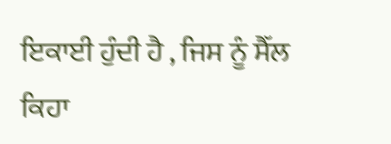ਇਕਾਈ ਹੁੰਦੀ ਹੈ , ਜਿਸ ਨੂੰ ਸੈੱਲ ਕਿਹਾ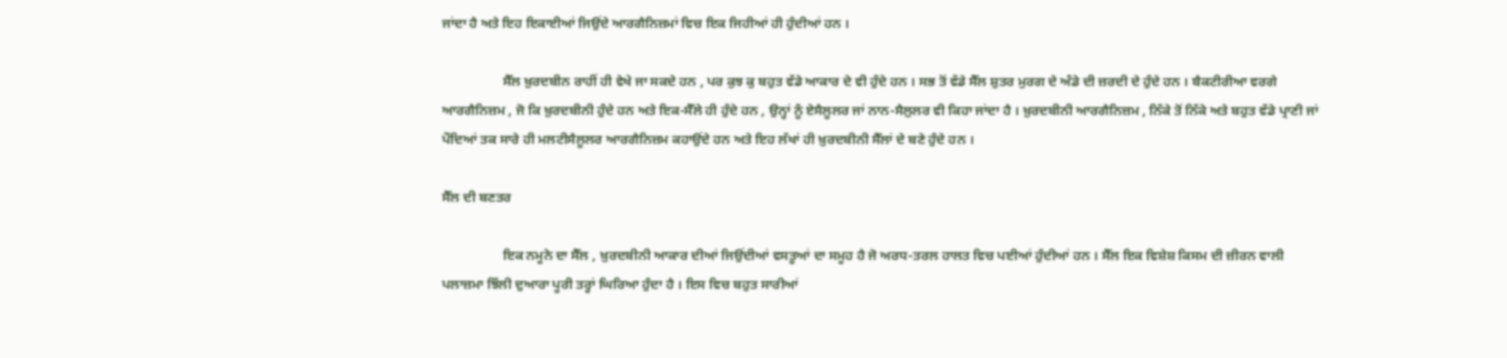ਜਾਂਦਾ ਹੈ ਅਤੇ ਇਹ ਇਕਾਈਆਂ ਜਿਉਂਦੇ ਆਰਗੈਨਿਜ਼ਮਾਂ ਵਿਚ ਇਕ ਜਿਹੀਆਂ ਹੀ ਹੁੰਦੀਆਂ ਹਨ ।

                  ਸੈੱਲ ਖ਼ੁਰਦਬੀਨ ਰਾਹੀਂ ਹੀ ਵੇਖੇ ਜਾ ਸਕਦੇ ਹਨ , ਪਰ ਕੁਝ ਕੁ ਬਹੁਤ ਵੱਡੇ ਆਕਾਰ ਦੇ ਵੀ ਹੁੰਦੇ ਹਨ । ਸਭ ਤੋਂ ਵੱਡੇ ਸੈੱਲ ਸ਼ੁਤਰ ਮੁਰਗ ਦੇ ਅੰਡੇ ਦੀ ਜ਼ਰਦੀ ਦੇ ਹੁੰਦੇ ਹਨ । ਬੈਕਟੀਰੀਆ ਵਰਗੇ ਆਰਗੈਨਿਜ਼ਮ , ਜੋ ਕਿ ਖ਼ੁਰਦਬੀਨੀ ਹੁੰਦੇ ਹਨ ਅਤੇ ਇਕ-ਸੈੱਲੇ ਹੀ ਹੁੰਦੇ ਹਨ , ਉਨ੍ਹਾਂ ਨੂੰ ਏਸੈਲੂਲਰ ਜਾਂ ਨਾਨ-ਸੈਲੁਲਰ ਵੀ ਕਿਹਾ ਜਾਂਦਾ ਹੈ । ਖ਼ੁਰਦਬੀਨੀ ਆਰਗੈਨਿਜ਼ਮ , ਨਿੱਕੇ ਤੋਂ ਨਿੱਕੇ ਅਤੇ ਬਹੁਤ ਵੱਡੇ ਪ੍ਰਾਣੀ ਜਾਂ ਪੌਦਿਆਂ ਤਕ ਸਾਰੇ ਹੀ ਮਲਟੀਸੈਲੂਲਰ ਆਰਗੈਨਿਜ਼ਮ ਕਹਾਉਂਦੇ ਹਨ ਅਤੇ ਇਹ ਲੱਖਾਂ ਹੀ ਖ਼ੁਰਦਬੀਨੀ ਸੈੱਲਾਂ ਦੇ ਬਣੇ ਹੁੰਦੇ ਹਨ ।

ਸੈੱਲ ਦੀ ਬਣਤਰ

                  ਇਕ ਨਮੂਨੇ ਦਾ ਸੈੱਲ , ਖ਼ੁਰਦਬੀਨੀ ਆਕਾਰ ਦੀਆਂ ਜਿਉਂਦੀਆਂ ਵਸਤੂਆਂ ਦਾ ਸਮੂਹ ਹੈ ਜੋ ਅਰਧ-ਤਰਲ ਹਾਲਤ ਵਿਚ ਪਈਆਂ ਹੁੰਦੀਆਂ ਹਨ । ਸੈੱਲ ਇਕ ਵਿਸ਼ੇਸ਼ ਕਿਸਮ ਦੀ ਜ਼ੀਰਨ ਵਾਲੀ ਪਲਾਜ਼ਮਾ ਝਿੱਲੀ ਦੁਆਰਾ ਪੂਰੀ ਤਰ੍ਹਾਂ ਘਿਰਿਆ ਹੁੰਦਾ ਹੈ । ਇਸ ਵਿਚ ਬਹੁਤ ਸਾਰੀਆਂ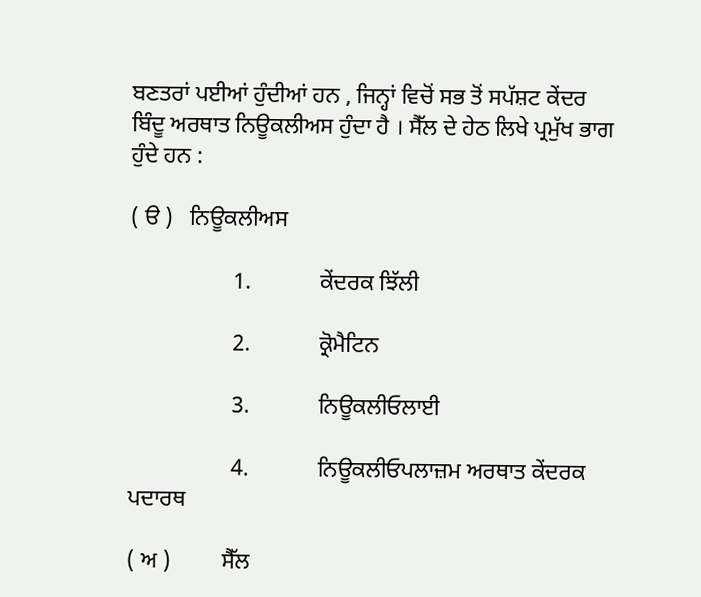ਬਣਤਰਾਂ ਪਈਆਂ ਹੁੰਦੀਆਂ ਹਨ , ਜਿਨ੍ਹਾਂ ਵਿਚੋਂ ਸਭ ਤੋਂ ਸਪੱਸ਼ਟ ਕੇਂਦਰ ਬਿੰਦੂ ਅਰਥਾਤ ਨਿਊਕਲੀਅਸ ਹੁੰਦਾ ਹੈ । ਸੈੱਲ ਦੇ ਹੇਠ ਲਿਖੇ ਪ੍ਰਮੁੱਖ ਭਾਗ ਹੁੰਦੇ ਹਨ :

( ੳ )   ਨਿਊਕਲੀਅਸ

                  1.            ਕੇਂਦਰਕ ਝਿੱਲੀ

                  2.            ਕ੍ਰੋਮੈਟਿਨ

                  3.            ਨਿਊਕਲੀਓਲਾਈ

                  4.            ਨਿਊਕਲੀਓਪਲਾਜ਼ਮ ਅਰਥਾਤ ਕੇਂਦਰਕ ਪਦਾਰਥ

( ਅ )         ਸੈੱਲ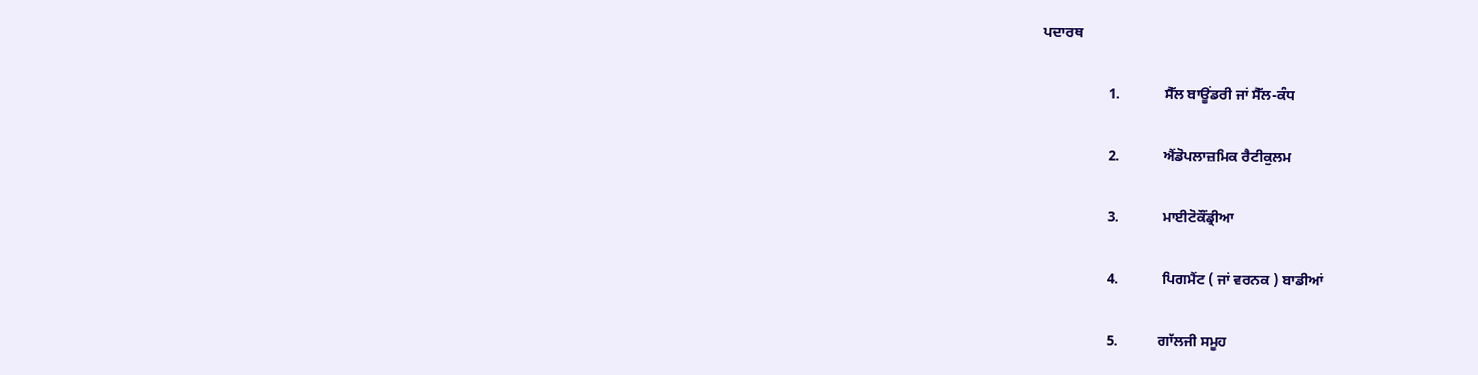ਪਦਾਰਥ

                  1.            ਸੈੱਲ ਬਾਊਂਡਰੀ ਜਾਂ ਸੈੱਲ-ਕੰਧ

                  2.            ਐਂਡੋਪਲਾਜ਼ਮਿਕ ਰੈਟੀਕੁਲਮ

                  3.            ਮਾਈਟੋਕੌਂਡ੍ਰੀਆ

                  4.            ਪਿਗਮੈਂਟ ( ਜਾਂ ਵਰਨਕ ) ਬਾਡੀਆਂ

                  5.           ਗਾੱਲਜੀ ਸਮੂਹ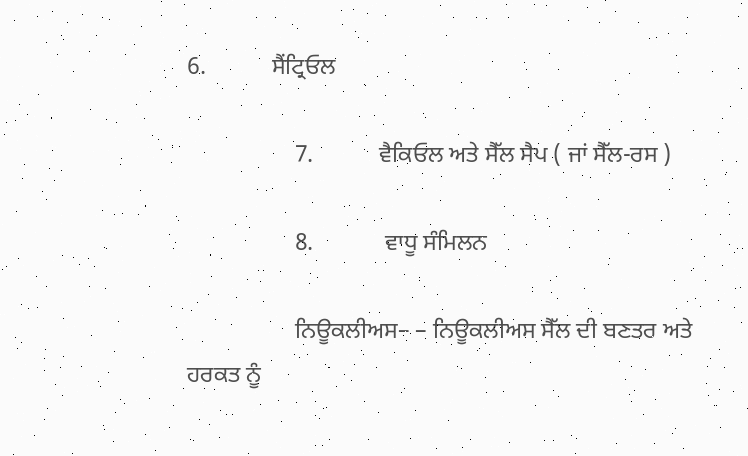6.           ਸੈਂਟ੍ਰਿਓਲ

                  7.           ਵੈਕਿਓਲ ਅਤੇ ਸੈੱਲ ਸੈਪ ( ਜਾਂ ਸੈੱਲ-ਰਸ )

                  8.            ਵਾਧੂ ਸੰਮਿਲਨ

                  ਨਿਊਕਲੀਅਸ– – ਨਿਊਕਲੀਅਸ ਸੈੱਲ ਦੀ ਬਣਤਰ ਅਤੇ ਹਰਕਤ ਨੂੰ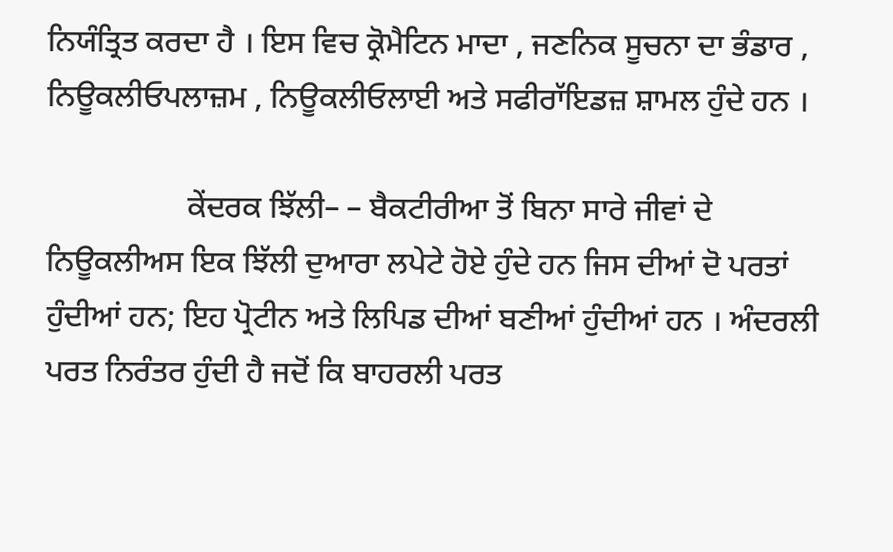ਨਿਯੰਤ੍ਰਿਤ ਕਰਦਾ ਹੈ । ਇਸ ਵਿਚ ਕ੍ਰੋਮੈਟਿਨ ਮਾਦਾ , ਜਣਨਿਕ ਸੂਚਨਾ ਦਾ ਭੰਡਾਰ , ਨਿਊਕਲੀਓਪਲਾਜ਼ਮ , ਨਿਊਕਲੀਓਲਾਈ ਅਤੇ ਸਫੀਰਾੱਇਡਜ਼ ਸ਼ਾਮਲ ਹੁੰਦੇ ਹਨ ।

                  ਕੇਂਦਰਕ ਝਿੱਲੀ– – ਬੈਕਟੀਰੀਆ ਤੋਂ ਬਿਨਾ ਸਾਰੇ ਜੀਵਾਂ ਦੇ ਨਿਊਕਲੀਅਸ ਇਕ ਝਿੱਲੀ ਦੁਆਰਾ ਲਪੇਟੇ ਹੋਏ ਹੁੰਦੇ ਹਨ ਜਿਸ ਦੀਆਂ ਦੋ ਪਰਤਾਂ ਹੁੰਦੀਆਂ ਹਨ; ਇਹ ਪ੍ਰੋਟੀਨ ਅਤੇ ਲਿਪਿਡ ਦੀਆਂ ਬਣੀਆਂ ਹੁੰਦੀਆਂ ਹਨ । ਅੰਦਰਲੀ ਪਰਤ ਨਿਰੰਤਰ ਹੁੰਦੀ ਹੈ ਜਦੋਂ ਕਿ ਬਾਹਰਲੀ ਪਰਤ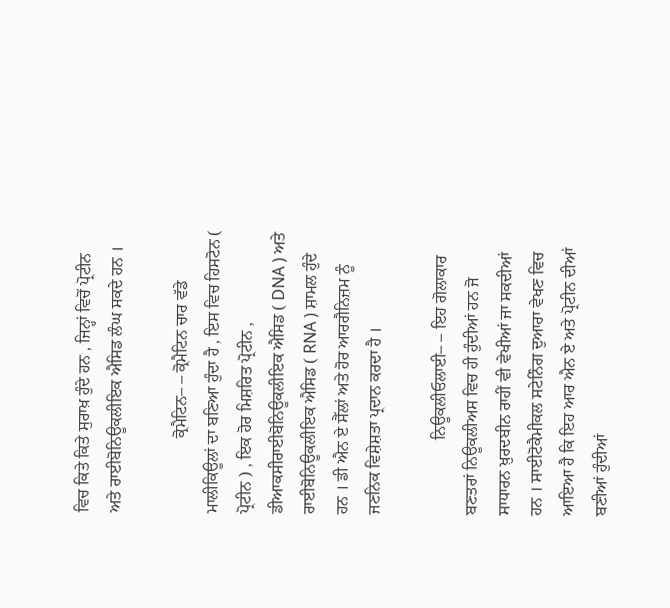ਵਿਚ ਕਿਤੇ ਕਿਤੇ ਸੁਰਾਖ਼ ਹੁੰਦੇ ਹਨ , ਜਿਨ੍ਹਾਂ ਵਿਚੋਂ ਪ੍ਰੋਟੀਨ ਅਤੇ ਰਾਈਬੋਨਿਊਕਲੀਇਕ ਐਸਿਡ ਲੰਘ ਸਕਦੇ ਹਨ ।

                  ਕ੍ਰੋਮੈਟਿਨ– – ਕ੍ਰੋਮੈਟਿਨ ਚਾਰ ਵੱਡੇ ਮਾਲੀਕਿਊਲਾਂ ਦਾ ਬਣਿਆ ਹੁੰਦਾ ਹੈ , ਇਸ ਵਿਚ ਹਿਸਟੋਨ ( ਪ੍ਰੋਟੀਨ ) , ਇਕ ਹੋਰ ਮਿਸ਼ਰਿਤ ਪ੍ਰੋਟੀਨ , ਡੀਆਕਸੀਰਾਈਬੋਨਿਊਕਲੀਇਕ ਐਸਿਡ ( DNA ) ਅਤੇ ਰਾਈਬੋਨਿਊਕਲੀਇਕ ਐਸਿਡ ( RNA ) ਸ਼ਾਮਲ ਹੁੰਦੇ ਹਨ । ਡੀ ਐਨ ਏ ਸੈੱਲਾਂ ਅਤੇ ਹੋਰ ਆਰਗੈਨਿਜ਼ਮ ਨੂੰ ਜਣਨਿਕ ਵਿਸ਼ੇਸ਼ਤਾ ਪ੍ਰਦਾਨ ਕਰਦਾ ਹੈ ।

                  ਨਿਊਕਲੀਓਲਾਈ– – ਇਹ ਗੋਲਾਕਾਰ ਬਣਤਰਾਂ ਨਿਊਕਲੀਅਸ ਵਿਚ ਹੀ ਹੁੰਦੀਆਂ ਹਨ ਜੋ ਸਾਧਾਰਨ ਖ਼ੁਰਦਬੀਨ ਰਾਹੀਂ ਵੀ ਵੇਖੀਆਂ ਜਾ ਸਕਦੀਆਂ ਹਨ । ਸਾਈਟੋਕੈਮੀਕਲ ਸਟੇਨਿੰਗ ਦੁਆਰਾ ਵੇਖਣ ਵਿਚ ਆਇਆ ਹੈ ਕਿ ਇਹ ਆਰ ਐਨ ਏ ਅਤੇ ਪ੍ਰੋਟੀਨ ਦੀਆਂ ਬਣੀਆਂ ਹੁੰਦੀਆਂ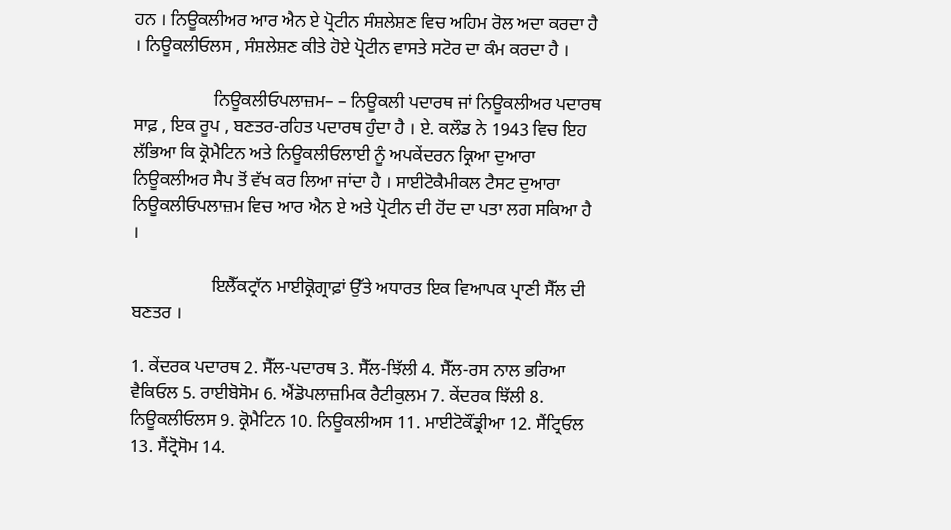ਹਨ । ਨਿਊਕਲੀਅਰ ਆਰ ਐਨ ਏ ਪ੍ਰੋਟੀਨ ਸੰਸ਼ਲੇਸ਼ਣ ਵਿਚ ਅਹਿਮ ਰੋਲ ਅਦਾ ਕਰਦਾ ਹੈ । ਨਿਊਕਲੀਓਲਸ , ਸੰਸ਼ਲੇਸ਼ਣ ਕੀਤੇ ਹੋਏ ਪ੍ਰੋਟੀਨ ਵਾਸਤੇ ਸਟੋਰ ਦਾ ਕੰਮ ਕਰਦਾ ਹੈ ।

                  ਨਿਊਕਲੀਓਪਲਾਜ਼ਮ– – ਨਿਊਕਲੀ ਪਦਾਰਥ ਜਾਂ ਨਿਊਕਲੀਅਰ ਪਦਾਰਥ ਸਾਫ਼ , ਇਕ ਰੂਪ , ਬਣਤਰ-ਰਹਿਤ ਪਦਾਰਥ ਹੁੰਦਾ ਹੈ । ਏ. ਕਲੌਡ ਨੇ 1943 ਵਿਚ ਇਹ ਲੱਭਿਆ ਕਿ ਕ੍ਰੋਮੈਟਿਨ ਅਤੇ ਨਿਊਕਲੀਓਲਾਈ ਨੂੰ ਅਪਕੇਂਦਰਨ ਕ੍ਰਿਆ ਦੁਆਰਾ ਨਿਊਕਲੀਅਰ ਸੈਪ ਤੋਂ ਵੱਖ ਕਰ ਲਿਆ ਜਾਂਦਾ ਹੈ । ਸਾਈਟੋਕੈਮੀਕਲ ਟੈਸਟ ਦੁਆਰਾ ਨਿਊਕਲੀਓਪਲਾਜ਼ਮ ਵਿਚ ਆਰ ਐਨ ਏ ਅਤੇ ਪ੍ਰੋਟੀਨ ਦੀ ਹੋਂਦ ਦਾ ਪਤਾ ਲਗ ਸਕਿਆ ਹੈ ।

                  ਇਲੈੱਕਟ੍ਰਾੱਨ ਮਾਈਕ੍ਰੋਗ੍ਰਾਫ਼ਾਂ ਉੱਤੇ ਅਧਾਰਤ ਇਕ ਵਿਆਪਕ ਪ੍ਰਾਣੀ ਸੈੱਲ ਦੀ ਬਣਤਰ ।

1. ਕੇਂਦਰਕ ਪਦਾਰਥ 2. ਸੈੱਲ-ਪਦਾਰਥ 3. ਸੈੱਲ-ਝਿੱਲੀ 4. ਸੈੱਲ-ਰਸ ਨਾਲ ਭਰਿਆ ਵੈਕਿਓਲ 5. ਰਾਈਬੋਸੋਮ 6. ਐਂਡੋਪਲਾਜ਼ਮਿਕ ਰੈਟੀਕੁਲਮ 7. ਕੇਂਦਰਕ ਝਿੱਲੀ 8. ਨਿਊਕਲੀਓਲਸ 9. ਕ੍ਰੋਮੈਟਿਨ 10. ਨਿਊਕਲੀਅਸ 11. ਮਾਈਟੋਕੌਂਡ੍ਰੀਆ 12. ਸੈਂਟ੍ਰਿਓਲ 13. ਸੈਂਟ੍ਰੋਸੋਮ 14.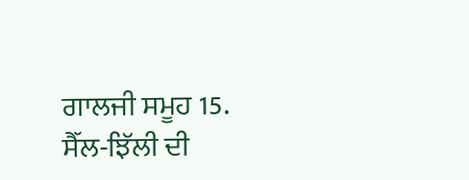ਗਾਲਜੀ ਸਮੂਹ 15. ਸੈੱਲ-ਝਿੱਲੀ ਦੀ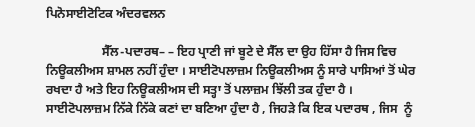ਪਿਨੋਸਾਈਟੋਟਿਕ ਅੰਦਰਵਲਨ

                  ਸੈੱਲ-ਪਦਾਰਥ– – ਇਹ ਪ੍ਰਾਣੀ ਜਾਂ ਬੂਟੇ ਦੇ ਸੈੱਲ ਦਾ ਉਹ ਹਿੱਸਾ ਹੈ ਜਿਸ ਵਿਚ ਨਿਊਕਲੀਅਸ ਸ਼ਾਮਲ ਨਹੀਂ ਹੁੰਦਾ । ਸਾਈਟੋਪਲਾਜ਼ਮ ਨਿਊਕਲੀਅਸ ਨੂੰ ਸਾਰੇ ਪਾਸਿਆਂ ਤੋਂ ਘੇਰ ਰਖਦਾ ਹੈ ਅਤੇ ਇਹ ਨਿਊਕਲੀਅਸ ਦੀ ਸਤ੍ਹਾ ਤੋਂ ਪਲਾਜ਼ਮ ਝਿੱਲੀ ਤਕ ਹੁੰਦਾ ਹੈ । ਸਾਈਟੋਪਲਾਜ਼ਮ ਨਿੱਕੇ ਨਿੱਕੇ ਕਣਾਂ ਦਾ ਬਣਿਆ ਹੁੰਦਾ ਹੈ , ਜਿਹੜੇ ਕਿ ਇਕ ਪਦਾਰਥ , ਜਿਸ  ਨੂੰ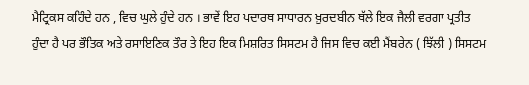ਮੈਟ੍ਰਿਕਸ ਕਹਿੰਦੇ ਹਨ , ਵਿਚ ਘੁਲੇ ਹੁੰਦੇ ਹਨ । ਭਾਵੇਂ ਇਹ ਪਦਾਰਥ ਸਾਧਾਰਨ ਖ਼ੁਰਦਬੀਨ ਥੱਲੇ ਇਕ ਜੈਲੀ ਵਰਗਾ ਪ੍ਰਤੀਤ ਹੁੰਦਾ ਹੈ ਪਰ ਭੌਤਿਕ ਅਤੇ ਰਸਾਇਣਿਕ ਤੌਰ ਤੇ ਇਹ ਇਕ ਮਿਸ਼ਰਿਤ ਸਿਸਟਮ ਹੈ ਜਿਸ ਵਿਚ ਕਈ ਮੈਂਬਰੇਨ ( ਝਿੱਲੀ ) ਸਿਸਟਮ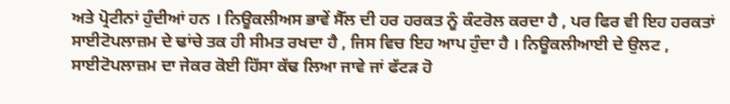ਅਤੇ ਪ੍ਰੋਟੀਨਾਂ ਹੁੰਦੀਆਂ ਹਨ । ਨਿਊਕਲੀਅਸ ਭਾਵੇਂ ਸੈੱਲ ਦੀ ਹਰ ਹਰਕਤ ਨੂੰ ਕੰਟਰੋਲ ਕਰਦਾ ਹੈ , ਪਰ ਫਿਰ ਵੀ ਇਹ ਹਰਕਤਾਂ ਸਾਈਟੋਪਲਾਜ਼ਮ ਦੇ ਢਾਂਚੇ ਤਕ ਹੀ ਸੀਮਤ ਰਖਦਾ ਹੈ , ਜਿਸ ਵਿਚ ਇਹ ਆਪ ਹੁੰਦਾ ਹੈ । ਨਿਊਕਲੀਆਈ ਦੇ ਉਲਟ , ਸਾਈਟੋਪਲਾਜ਼ਮ ਦਾ ਜੇਕਰ ਕੋਈ ਹਿੱਸਾ ਕੱਢ ਲਿਆ ਜਾਵੇ ਜਾਂ ਫੱਟੜ ਹੋ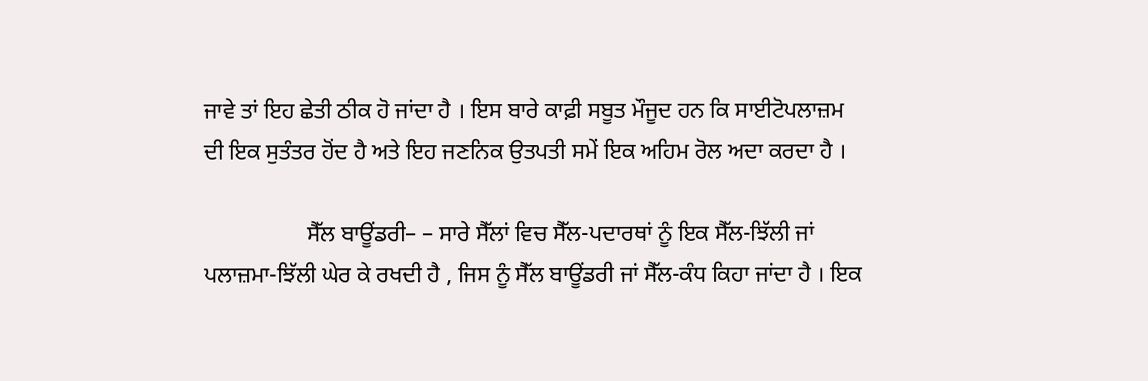ਜਾਵੇ ਤਾਂ ਇਹ ਛੇਤੀ ਠੀਕ ਹੋ ਜਾਂਦਾ ਹੈ । ਇਸ ਬਾਰੇ ਕਾਫ਼ੀ ਸਬੂਤ ਮੌਜੂਦ ਹਨ ਕਿ ਸਾਈਟੋਪਲਾਜ਼ਮ ਦੀ ਇਕ ਸੁਤੰਤਰ ਹੋਂਦ ਹੈ ਅਤੇ ਇਹ ਜਣਨਿਕ ਉਤਪਤੀ ਸਮੇਂ ਇਕ ਅਹਿਮ ਰੋਲ ਅਦਾ ਕਰਦਾ ਹੈ ।

                  ਸੈੱਲ ਬਾਊਂਡਰੀ– – ਸਾਰੇ ਸੈੱਲਾਂ ਵਿਚ ਸੈੱਲ-ਪਦਾਰਥਾਂ ਨੂੰ ਇਕ ਸੈੱਲ-ਝਿੱਲੀ ਜਾਂ ਪਲਾਜ਼ਮਾ-ਝਿੱਲੀ ਘੇਰ ਕੇ ਰਖਦੀ ਹੈ , ਜਿਸ ਨੂੰ ਸੈੱਲ ਬਾਊਂਡਰੀ ਜਾਂ ਸੈੱਲ-ਕੰਧ ਕਿਹਾ ਜਾਂਦਾ ਹੈ । ਇਕ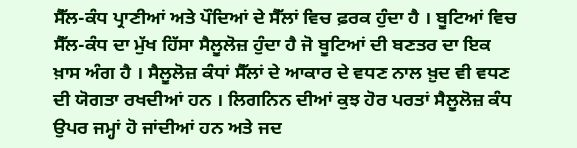ਸੈੱਲ-ਕੰਧ ਪ੍ਰਾਣੀਆਂ ਅਤੇ ਪੌਦਿਆਂ ਦੇ ਸੈੱਲਾਂ ਵਿਚ ਫ਼ਰਕ ਹੁੰਦਾ ਹੈ । ਬੂਟਿਆਂ ਵਿਚ ਸੈੱਲ-ਕੰਧ ਦਾ ਮੁੱਖ ਹਿੱਸਾ ਸੈਲੂਲੋਜ਼ ਹੁੰਦਾ ਹੈ ਜੋ ਬੂਟਿਆਂ ਦੀ ਬਣਤਰ ਦਾ ਇਕ ਖ਼ਾਸ ਅੰਗ ਹੈ । ਸੈਲੂਲੋਜ਼ ਕੰਧਾਂ ਸੈੱਲਾਂ ਦੇ ਆਕਾਰ ਦੇ ਵਧਣ ਨਾਲ ਖ਼ੁਦ ਵੀ ਵਧਣ ਦੀ ਯੋਗਤਾ ਰਖਦੀਆਂ ਹਨ । ਲਿਗਨਿਨ ਦੀਆਂ ਕੁਝ ਹੋਰ ਪਰਤਾਂ ਸੈਲੂਲੋਜ਼ ਕੰਧ ਉਪਰ ਜਮ੍ਹਾਂ ਹੋ ਜਾਂਦੀਆਂ ਹਨ ਅਤੇ ਜਦ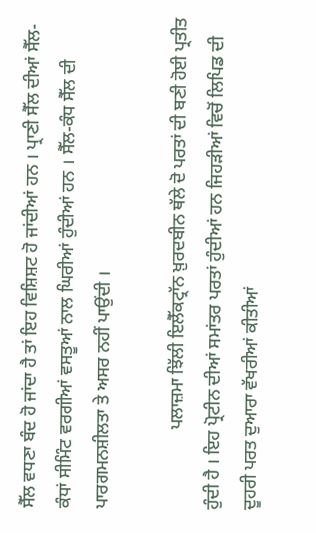ਸੈੱਲ ਵਧਣਾ ਬੰਦ ਹੋ ਜਾਂਦਾ ਹੈ ਤਾਂ ਇਹ ਵਿਸ਼ਿਸ਼ਟ ਹੋ ਜਾਂਦੀਆਂ ਹਨ । ਪ੍ਰਾਣੀ ਸੈੱਲ ਦੀਆਂ ਸੈੱਲ-ਕੰਧਾਂ ਸੀਮਿੰਟ ਵਰਗੀਆਂ ਵਸਤੂਆਂ ਨਾਲ ਘਿਰੀਆਂ ਹੁੰਦੀਆਂ ਹਨ । ਸੈੱਲ-ਕੰਧ ਸੈੱਲ ਦੀ ਪਾਰਗਮਨਸ਼ੀਲਤਾ ਤੇ ਅਸਰ ਨਹੀਂ ਪਾਉਂਦੀ ।

                  ਪਲਾਜ਼ਮਾ ਝਿੱਲੀ ਇਲੈੱਕਟ੍ਰਾੱਨ ਖ਼ੁਰਦਬੀਨ ਥੱਲੇ ਦੋ ਪਰਤਾਂ ਦੀ ਬਣੀ ਹੋਈ ਪ੍ਰਤੀਤ ਹੁੰਦੀ ਹੈ । ਇਹ ਪ੍ਰੋਟੀਨ ਦੀਆਂ ਸਮਾਂਤਰ ਪਰਤਾਂ ਹੁੰਦੀਆਂ ਹਨ ਜਿਹੜੀਆਂ ਵਿਚੋਂ ਲਿਪਿਡ ਦੀ ਦੂਹਰੀ ਪਰਤ ਦੁਆਰਾ ਵੱਖਰੀਆਂ ਕੀਤੀਆਂ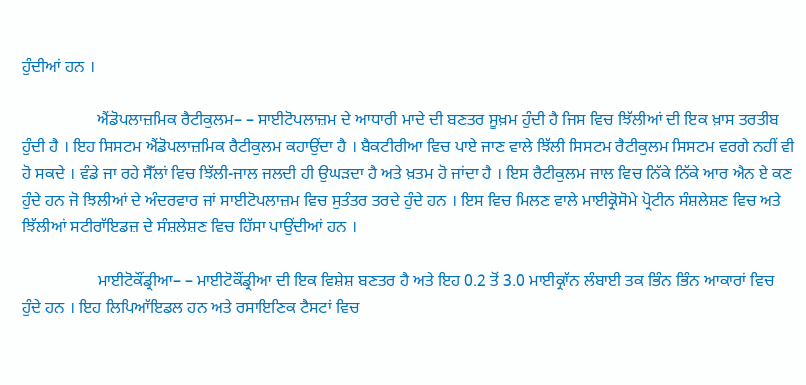ਹੁੰਦੀਆਂ ਹਨ ।

                  ਐਂਡੋਪਲਾਜ਼ਮਿਕ ਰੈਟੀਕੁਲਮ– – ਸਾਈਟੋਪਲਾਜ਼ਮ ਦੇ ਆਧਾਰੀ ਮਾਦੇ ਦੀ ਬਣਤਰ ਸੂਖ਼ਮ ਹੁੰਦੀ ਹੈ ਜਿਸ ਵਿਚ ਝਿੱਲੀਆਂ ਦੀ ਇਕ ਖ਼ਾਸ ਤਰਤੀਬ ਹੁੰਦੀ ਹੈ । ਇਹ ਸਿਸਟਮ ਐਂਡੋਪਲਾਜ਼ਮਿਕ ਰੈਟੀਕੁਲਮ ਕਹਾਉਂਦਾ ਹੈ । ਬੈਕਟੀਰੀਆ ਵਿਚ ਪਾਏ ਜਾਣ ਵਾਲੇ ਝਿੱਲੀ ਸਿਸਟਮ ਰੈਟੀਕੁਲਮ ਸਿਸਟਮ ਵਰਗੇ ਨਹੀਂ ਵੀ ਹੋ ਸਕਦੇ । ਵੰਡੇ ਜਾ ਰਹੇ ਸੈੱਲਾਂ ਵਿਚ ਝਿੱਲੀ-ਜਾਲ ਜਲਦੀ ਹੀ ਉਘੜਦਾ ਹੈ ਅਤੇ ਖ਼ਤਮ ਹੋ ਜਾਂਦਾ ਹੈ । ਇਸ ਰੈਟੀਕੁਲਮ ਜਾਲ ਵਿਚ ਨਿੱਕੇ ਨਿੱਕੇ ਆਰ ਐਨ ਏ ਕਣ ਹੁੰਦੇ ਹਨ ਜੋ ਝਿਲੀਆਂ ਦੇ ਅੰਦਰਵਾਰ ਜਾਂ ਸਾਈਟੋਪਲਾਜ਼ਮ ਵਿਚ ਸੁਤੰਤਰ ਤਰਦੇ ਹੁੰਦੇ ਹਨ । ਇਸ ਵਿਚ ਮਿਲਣ ਵਾਲੇ ਮਾਈਕ੍ਰੋਸੋਮੇ ਪ੍ਰੋਟੀਨ ਸੰਸ਼ਲੇਸ਼ਣ ਵਿਚ ਅਤੇ ਝਿੱਲੀਆਂ ਸਟੀਰਾੱਇਡਜ਼ ਦੇ ਸੰਸ਼ਲੇਸ਼ਣ ਵਿਚ ਹਿੱਸਾ ਪਾਉਂਦੀਆਂ ਹਨ ।

                  ਮਾਈਟੋਕੌਂਡ੍ਰੀਆ– – ਮਾਈਟੋਕੌਂਡ੍ਰੀਆ ਦੀ ਇਕ ਵਿਸ਼ੇਸ਼ ਬਣਤਰ ਹੈ ਅਤੇ ਇਹ 0.2 ਤੋਂ 3.0 ਮਾਈਕ੍ਰਾੱਨ ਲੰਬਾਈ ਤਕ ਭਿੰਨ ਭਿੰਨ ਆਕਾਰਾਂ ਵਿਚ ਹੁੰਦੇ ਹਨ । ਇਹ ਲਿਪਿਆੱਇਡਲ ਹਨ ਅਤੇ ਰਸਾਇਣਿਕ ਟੈਸਟਾਂ ਵਿਚ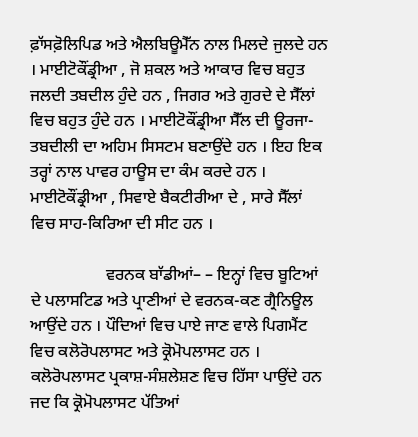ਫ਼ਾੱਸਫ਼ੋਲਿਪਿਡ ਅਤੇ ਐਲਬਿਊਮੈੱਨ ਨਾਲ ਮਿਲਦੇ ਜੁਲਦੇ ਹਨ । ਮਾਈਟੋਕੌਂਡ੍ਰੀਆ , ਜੋ ਸ਼ਕਲ ਅਤੇ ਆਕਾਰ ਵਿਚ ਬਹੁਤ ਜਲਦੀ ਤਬਦੀਲ ਹੁੰਦੇ ਹਨ , ਜਿਗਰ ਅਤੇ ਗੁਰਦੇ ਦੇ ਸੈੱਲਾਂ ਵਿਚ ਬਹੁਤ ਹੁੰਦੇ ਹਨ । ਮਾਈਟੋਕੌਂਡ੍ਰੀਆ ਸੈੱਲ ਦੀ ਊਰਜਾ-ਤਬਦੀਲੀ ਦਾ ਅਹਿਮ ਸਿਸਟਮ ਬਣਾਉਂਦੇ ਹਨ । ਇਹ ਇਕ ਤਰ੍ਹਾਂ ਨਾਲ ਪਾਵਰ ਹਾਊਸ ਦਾ ਕੰਮ ਕਰਦੇ ਹਨ । ਮਾਈਟੋਕੌਂਡ੍ਰੀਆ , ਸਿਵਾਏ ਬੈਕਟੀਰੀਆ ਦੇ , ਸਾਰੇ ਸੈੱਲਾਂ ਵਿਚ ਸਾਹ-ਕਿਰਿਆ ਦੀ ਸੀਟ ਹਨ ।

                  ਵਰਨਕ ਬਾੱਡੀਆਂ– – ਇਨ੍ਹਾਂ ਵਿਚ ਬੂਟਿਆਂ ਦੇ ਪਲਾਸਟਿਡ ਅਤੇ ਪ੍ਰਾਣੀਆਂ ਦੇ ਵਰਨਕ-ਕਣ ਗ੍ਰੈਨਿਊਲ ਆਉਂਦੇ ਹਨ । ਪੌਦਿਆਂ ਵਿਚ ਪਾਏ ਜਾਣ ਵਾਲੇ ਪਿਗਮੈਂਟ ਵਿਚ ਕਲੋਰੋਪਲਾਸਟ ਅਤੇ ਕ੍ਰੋਮੋਪਲਾਸਟ ਹਨ । ਕਲੋਰੋਪਲਾਸਟ ਪ੍ਰਕਾਸ਼-ਸੰਸ਼ਲੇਸ਼ਣ ਵਿਚ ਹਿੱਸਾ ਪਾਉਂਦੇ ਹਨ ਜਦ ਕਿ ਕ੍ਰੋਮੋਪਲਾਸਟ ਪੱਤਿਆਂ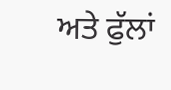ਅਤੇ ਫੁੱਲਾਂ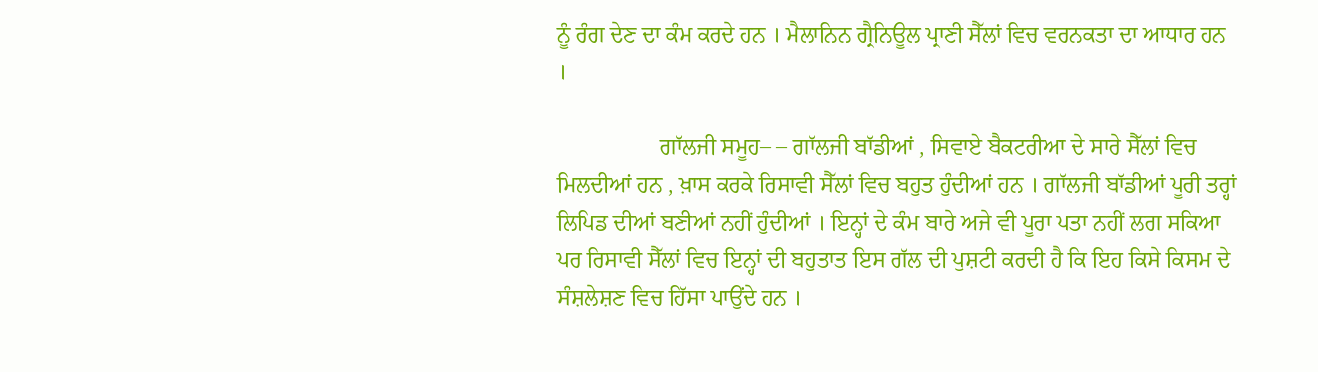ਨੂੰ ਰੰਗ ਦੇਣ ਦਾ ਕੰਮ ਕਰਦੇ ਹਨ । ਮੈਲਾਨਿਨ ਗ੍ਰੈਨਿਊਲ ਪ੍ਰਾਣੀ ਸੈੱਲਾਂ ਵਿਚ ਵਰਨਕਤਾ ਦਾ ਆਧਾਰ ਹਨ ।

                  ਗਾੱਲਜੀ ਸਮੂਹ– – ਗਾੱਲਜੀ ਬਾੱਡੀਆਂ , ਸਿਵਾਏ ਬੈਕਟਰੀਆ ਦੇ ਸਾਰੇ ਸੈੱਲਾਂ ਵਿਚ ਮਿਲਦੀਆਂ ਹਨ , ਖ਼ਾਸ ਕਰਕੇ ਰਿਸਾਵੀ ਸੈੱਲਾਂ ਵਿਚ ਬਹੁਤ ਹੁੰਦੀਆਂ ਹਨ । ਗਾੱਲਜੀ ਬਾੱਡੀਆਂ ਪੂਰੀ ਤਰ੍ਹਾਂ ਲਿਪਿਡ ਦੀਆਂ ਬਣੀਆਂ ਨਹੀਂ ਹੁੰਦੀਆਂ । ਇਨ੍ਹਾਂ ਦੇ ਕੰਮ ਬਾਰੇ ਅਜੇ ਵੀ ਪੂਰਾ ਪਤਾ ਨਹੀਂ ਲਗ ਸਕਿਆ ਪਰ ਰਿਸਾਵੀ ਸੈੱਲਾਂ ਵਿਚ ਇਨ੍ਹਾਂ ਦੀ ਬਹੁਤਾਤ ਇਸ ਗੱਲ ਦੀ ਪੁਸ਼ਟੀ ਕਰਦੀ ਹੈ ਕਿ ਇਹ ਕਿਸੇ ਕਿਸਮ ਦੇ ਸੰਸ਼ਲੇਸ਼ਣ ਵਿਚ ਹਿੱਸਾ ਪਾਉਂਦੇ ਹਨ ।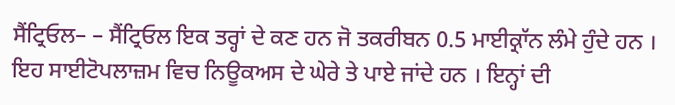ਸੈਂਟ੍ਰਿਓਲ– – ਸੈਂਟ੍ਰਿਓਲ ਇਕ ਤਰ੍ਹਾਂ ਦੇ ਕਣ ਹਨ ਜੋ ਤਕਰੀਬਨ 0.5 ਮਾਈਕ੍ਰਾੱਨ ਲੰਮੇ ਹੁੰਦੇ ਹਨ । ਇਹ ਸਾਈਟੋਪਲਾਜ਼ਮ ਵਿਚ ਨਿਊਕਅਸ ਦੇ ਘੇਰੇ ਤੇ ਪਾਏ ਜਾਂਦੇ ਹਨ । ਇਨ੍ਹਾਂ ਦੀ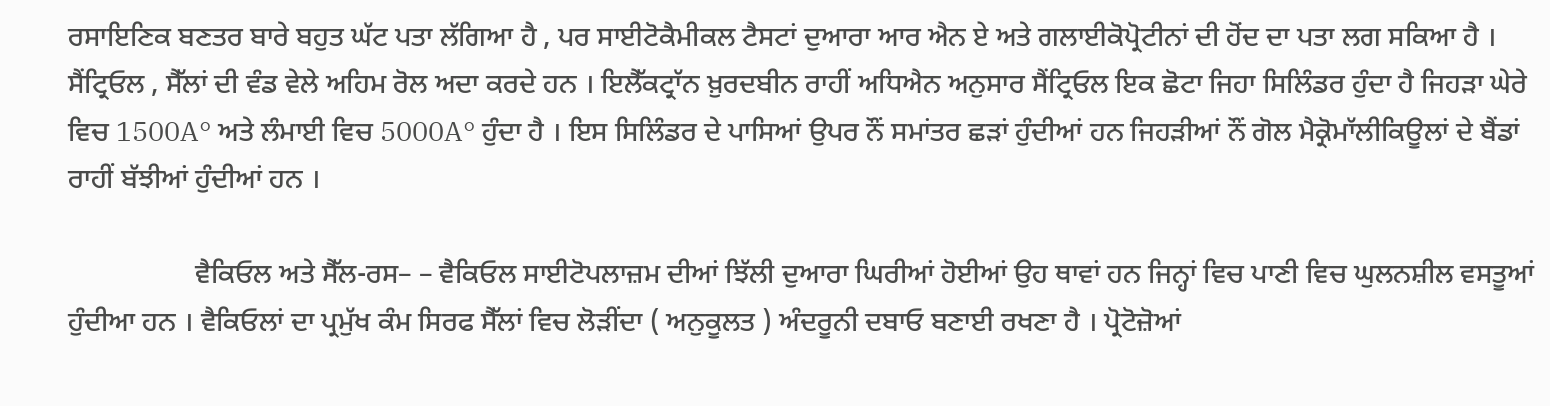ਰਸਾਇਣਿਕ ਬਣਤਰ ਬਾਰੇ ਬਹੁਤ ਘੱਟ ਪਤਾ ਲੱਗਿਆ ਹੈ , ਪਰ ਸਾਈਟੋਕੈਮੀਕਲ ਟੈਸਟਾਂ ਦੁਆਰਾ ਆਰ ਐਨ ਏ ਅਤੇ ਗਲਾਈਕੋਪ੍ਰੋਟੀਨਾਂ ਦੀ ਹੋਂਦ ਦਾ ਪਤਾ ਲਗ ਸਕਿਆ ਹੈ । ਸੈਂਟ੍ਰਿਓਲ , ਸੈੱਲਾਂ ਦੀ ਵੰਡ ਵੇਲੇ ਅਹਿਮ ਰੋਲ ਅਦਾ ਕਰਦੇ ਹਨ । ਇਲੈੱਕਟ੍ਰਾੱਨ ਖ਼ੁਰਦਬੀਨ ਰਾਹੀਂ ਅਧਿਐਨ ਅਨੁਸਾਰ ਸੈਂਟ੍ਰਿਓਲ ਇਕ ਛੋਟਾ ਜਿਹਾ ਸਿਲਿੰਡਰ ਹੁੰਦਾ ਹੈ ਜਿਹੜਾ ਘੇਰੇ ਵਿਚ 1500A° ਅਤੇ ਲੰਮਾਈ ਵਿਚ 5000A° ਹੁੰਦਾ ਹੈ । ਇਸ ਸਿਲਿੰਡਰ ਦੇ ਪਾਸਿਆਂ ਉਪਰ ਨੌਂ ਸਮਾਂਤਰ ਛੜਾਂ ਹੁੰਦੀਆਂ ਹਨ ਜਿਹੜੀਆਂ ਨੌਂ ਗੋਲ ਮੈਕ੍ਰੋਮਾੱਲੀਕਿਊਲਾਂ ਦੇ ਬੈਂਡਾਂ ਰਾਹੀਂ ਬੱਝੀਆਂ ਹੁੰਦੀਆਂ ਹਨ ।

                  ਵੈਕਿਓਲ ਅਤੇ ਸੈੱਲ-ਰਸ– – ਵੈਕਿਓਲ ਸਾਈਟੋਪਲਾਜ਼ਮ ਦੀਆਂ ਝਿੱਲੀ ਦੁਆਰਾ ਘਿਰੀਆਂ ਹੋਈਆਂ ਉਹ ਥਾਵਾਂ ਹਨ ਜਿਨ੍ਹਾਂ ਵਿਚ ਪਾਣੀ ਵਿਚ ਘੁਲਨਸ਼ੀਲ ਵਸਤੂਆਂ ਹੁੰਦੀਆ ਹਨ । ਵੈਕਿਓਲਾਂ ਦਾ ਪ੍ਰਮੁੱਖ ਕੰਮ ਸਿਰਫ ਸੈੱਲਾਂ ਵਿਚ ਲੋੜੀਂਦਾ ( ਅਨੁਕੂਲਤ ) ਅੰਦਰੂਨੀ ਦਬਾਓ ਬਣਾਈ ਰਖਣਾ ਹੈ । ਪ੍ਰੋਟੋਜ਼ੋਆਂ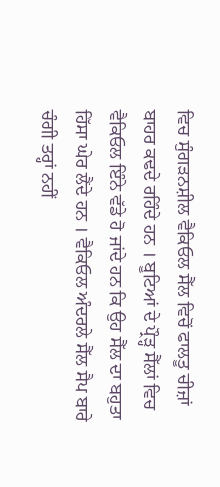ਵਿਚ ਸੁੰਗੜਨਸ਼ੀਲ ਵੈਕਿਓਲ ਸੈੱਲ ਵਿਚੋਂ ਫਾਲਤੂ ਚੀਜ਼ਾਂ ਬਾਹਰ ਕਢਦੇ ਰਹਿੰਦੇ ਹਨ । ਬੂਟਿਆਂ ਦੇ ਪ੍ਰੌੜ੍ਹ ਸੈੱਲਾਂ ਵਿਚ ਵੈਕਿਓਲ ਇੰਨੇ ਵੱਡੇ ਹੋ ਜਾਂਦੇ ਹਨ ਕਿ ਉਹ ਸੈੱਲ ਦਾ ਬਹੁਤਾ ਹਿੱਸਾ ਘੇਰ ਲੈਂਦੇ ਹਨ । ਵੈਕਿਓਲ ਅੰਦਰਲੇ ਸੈੱਲ ਸੈਪ ਬਾਰੇ ਚੰਗੀ ਤਰ੍ਹਾਂ ਨਹੀਂ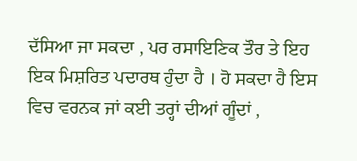ਦੱਸਿਆ ਜਾ ਸਕਦਾ , ਪਰ ਰਸਾਇਣਿਕ ਤੌਰ ਤੇ ਇਹ ਇਕ ਮਿਸ਼ਰਿਤ ਪਦਾਰਥ ਹੁੰਦਾ ਹੈ । ਹੋ ਸਕਦਾ ਹੈ ਇਸ ਵਿਚ ਵਰਨਕ ਜਾਂ ਕਈ ਤਰ੍ਹਾਂ ਦੀਆਂ ਗੂੰਦਾਂ ,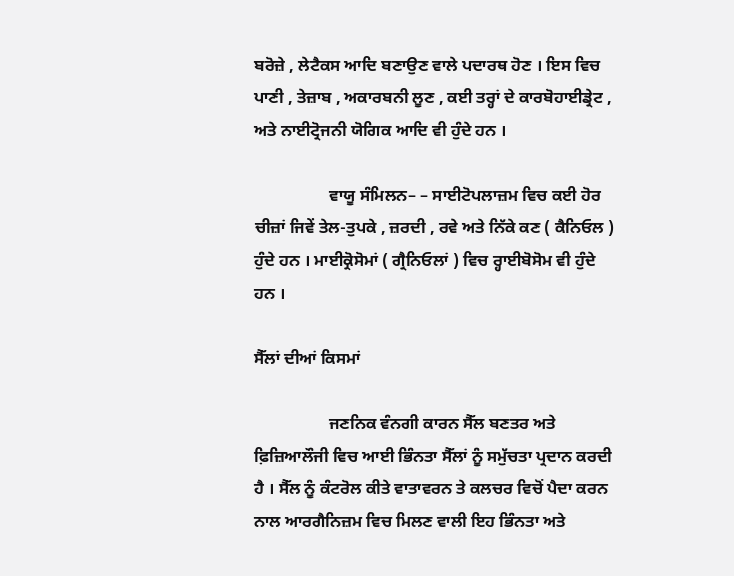ਬਰੋਜ਼ੇ , ਲੇਟੈਕਸ ਆਦਿ ਬਣਾਉਣ ਵਾਲੇ ਪਦਾਰਥ ਹੋਣ । ਇਸ ਵਿਚ ਪਾਣੀ , ਤੇਜ਼ਾਬ , ਅਕਾਰਬਨੀ ਲੂਣ , ਕਈ ਤਰ੍ਹਾਂ ਦੇ ਕਾਰਬੋਹਾਈਡ੍ਰੇਟ , ਅਤੇ ਨਾਈਟ੍ਰੋਜਨੀ ਯੋਗਿਕ ਆਦਿ ਵੀ ਹੁੰਦੇ ਹਨ ।

                  ਵਾਯੂ ਸੰਮਿਲਨ– – ਸਾਈਟੋਪਲਾਜ਼ਮ ਵਿਚ ਕਈ ਹੋਰ ਚੀਜ਼ਾਂ ਜਿਵੇਂ ਤੇਲ-ਤੁਪਕੇ , ਜ਼ਰਦੀ , ਰਵੇ ਅਤੇ ਨਿੱਕੇ ਕਣ ( ਕੈਨਿਓਲ ) ਹੁੰਦੇ ਹਨ । ਮਾਈਕ੍ਰੋਸੋਮਾਂ ( ਗ੍ਰੈਨਿਓਲਾਂ ) ਵਿਚ ਰ੍ਹਾਈਬੋਸੋਮ ਵੀ ਹੁੰਦੇ ਹਨ ।

ਸੈੱਲਾਂ ਦੀਆਂ ਕਿਸਮਾਂ

                  ਜਣਨਿਕ ਵੰਨਗੀ ਕਾਰਨ ਸੈੱਲ ਬਣਤਰ ਅਤੇ ਫ਼ਿਜ਼ਿਆਲੌਜੀ ਵਿਚ ਆਈ ਭਿੰਨਤਾ ਸੈੱਲਾਂ ਨੂੰ ਸਮੁੱਚਤਾ ਪ੍ਰਦਾਨ ਕਰਦੀ ਹੈ । ਸੈੱਲ ਨੂੰ ਕੰਟਰੋਲ ਕੀਤੇ ਵਾਤਾਵਰਨ ਤੇ ਕਲਚਰ ਵਿਚੋਂ ਪੈਦਾ ਕਰਨ ਨਾਲ ਆਰਗੈਨਿਜ਼ਮ ਵਿਚ ਮਿਲਣ ਵਾਲੀ ਇਹ ਭਿੰਨਤਾ ਅਤੇ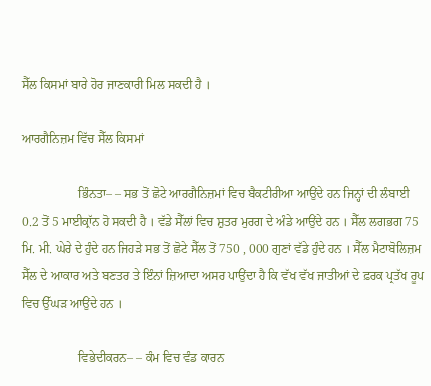ਸੈੱਲ ਕਿਸਮਾਂ ਬਾਰੇ ਹੋਰ ਜਾਣਕਾਰੀ ਮਿਲ ਸਕਦੀ ਹੈ ।

ਆਰਗੈਨਿਜ਼ਮ ਵਿੱਚ ਸੈੱਲ ਕਿਸਮਾਂ

                  ਭਿੰਨਤਾ– – ਸਭ ਤੋਂ ਛੋਟੇ ਆਰਗੈਨਿਜ਼ਮਾਂ ਵਿਚ ਬੈਕਟੀਰੀਆ ਆਉਂਦੇ ਹਨ ਜਿਨ੍ਹਾਂ ਦੀ ਲੰਬਾਈ 0.2 ਤੋਂ 5 ਮਾਈਕ੍ਰਾੱਨ ਹੋ ਸਕਦੀ ਹੈ । ਵੱਡੇ ਸੈੱਲਾਂ ਵਿਚ ਸ਼ੁਤਰ ਮੁਰਗ ਦੇ ਅੰਡੇ ਆਉਂਦੇ ਹਨ । ਸੈੱਲ ਲਗਭਗ 75 ਮਿ. ਮੀ. ਘੇਰੇ ਦੇ ਹੁੰਦੇ ਹਨ ਜਿਹੜੇ ਸਭ ਤੋਂ ਛੋਟੇ ਸੈੱਲ ਤੋਂ 750 , 000 ਗੁਣਾਂ ਵੱਡੇ ਹੁੰਦੇ ਹਨ । ਸੈੱਲ ਮੈਟਾਬੋਲਿਜ਼ਮ ਸੈੱਲ ਦੇ ਆਕਾਰ ਅਤੇ ਬਣਤਰ ਤੇ ਇੰਨਾਂ ਜ਼ਿਆਦਾ ਅਸਰ ਪਾਉਂਦਾ ਹੈ ਕਿ ਵੱਖ ਵੱਖ ਜਾਤੀਆਂ ਦੇ ਫ਼ਰਕ ਪ੍ਰਤੱਖ ਰੂਪ ਵਿਚ ਉੱਘੜ ਆਉਂਦੇ ਹਨ ।

                  ਵਿਭੇਦੀਕਰਨ– – ਕੰਮ ਵਿਚ ਵੰਡ ਕਾਰਨ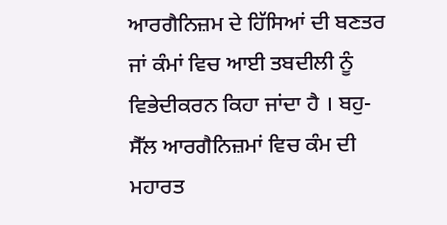ਆਰਗੈਨਿਜ਼ਮ ਦੇ ਹਿੱਸਿਆਂ ਦੀ ਬਣਤਰ ਜਾਂ ਕੰਮਾਂ ਵਿਚ ਆਈ ਤਬਦੀਲੀ ਨੂੰ ਵਿਭੇਦੀਕਰਨ ਕਿਹਾ ਜਾਂਦਾ ਹੈ । ਬਹੁ-ਸੈੱਲ ਆਰਗੈਨਿਜ਼ਮਾਂ ਵਿਚ ਕੰਮ ਦੀ ਮਹਾਰਤ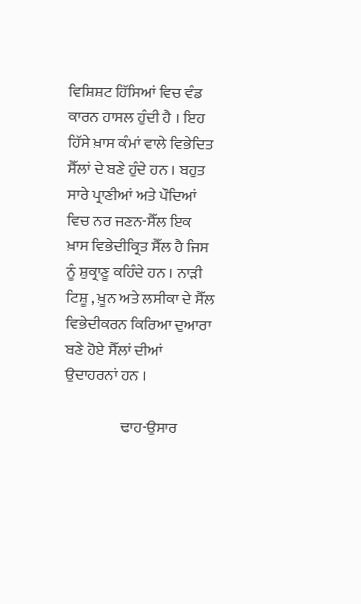ਵਿਸ਼ਿਸ਼ਟ ਹਿੱਸਿਆਂ ਵਿਚ ਵੰਡ ਕਾਰਨ ਹਾਸਲ ਹੁੰਦੀ ਹੈ । ਇਹ ਹਿੱਸੇ ਖ਼ਾਸ ਕੰਮਾਂ ਵਾਲੇ ਵਿਭੇਦਿਤ ਸੈੱਲਾਂ ਦੇ ਬਣੇ ਹੁੰਦੇ ਹਨ । ਬਹੁਤ ਸਾਰੇ ਪ੍ਰਾਣੀਆਂ ਅਤੇ ਪੌਦਿਆਂ ਵਿਚ ਨਰ ਜਣਨ-ਸੈੱਲ ਇਕ ਖ਼ਾਸ ਵਿਭੇਦੀਕ੍ਰਿਤ ਸੈੱਲ ਹੈ ਜਿਸ ਨੂੰ ਸ਼ੁਕ੍ਰਾਣੂ ਕਹਿੰਦੇ ਹਨ । ਨਾੜੀ ਟਿਸ਼ੂ , ਖ਼ੂਨ ਅਤੇ ਲਸੀਕਾ ਦੇ ਸੈੱਲ ਵਿਭੇਦੀਕਰਨ ਕਿਰਿਆ ਦੁਆਰਾ ਬਣੇ ਹੋਏ ਸੈੱਲਾਂ ਦੀਆਂ ਉਦਾਹਰਨਾਂ ਹਨ ।

                  ਢਾਹ-ਉਸਾਰ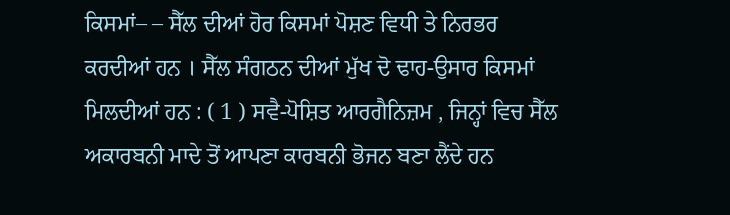ਕਿਸਮਾਂ– – ਸੈੱਲ ਦੀਆਂ ਹੋਰ ਕਿਸਮਾਂ ਪੋਸ਼ਣ ਵਿਧੀ ਤੇ ਨਿਰਭਰ ਕਰਦੀਆਂ ਹਨ । ਸੈੱਲ ਸੰਗਠਨ ਦੀਆਂ ਮੁੱਖ ਦੋ ਢਾਹ-ਉਸਾਰ ਕਿਸਮਾਂ ਮਿਲਦੀਆਂ ਹਨ : ( 1 ) ਸਵੈ-ਪੋਸ਼ਿਤ ਆਰਗੈਨਿਜ਼ਮ , ਜਿਨ੍ਹਾਂ ਵਿਚ ਸੈੱਲ ਅਕਾਰਬਨੀ ਮਾਦੇ ਤੋਂ ਆਪਣਾ ਕਾਰਬਨੀ ਭੋਜਨ ਬਣਾ ਲੈਂਦੇ ਹਨ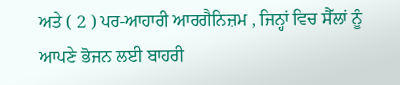ਅਤੇ ( 2 ) ਪਰ-ਆਹਾਰੀ ਆਰਗੈਨਿਜ਼ਮ , ਜਿਨ੍ਹਾਂ ਵਿਚ ਸੈੱਲਾਂ ਨੂੰ ਆਪਣੇ ਭੋਜਨ ਲਈ ਬਾਹਰੀ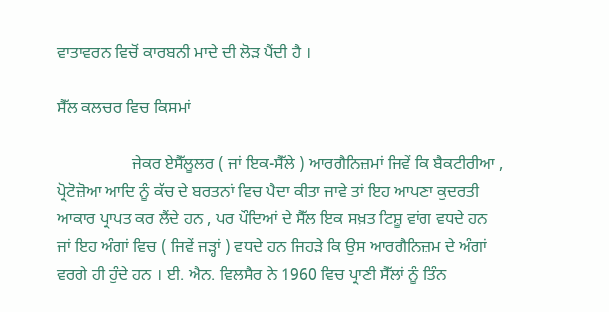ਵਾਤਾਵਰਨ ਵਿਚੋਂ ਕਾਰਬਨੀ ਮਾਦੇ ਦੀ ਲੋੜ ਪੈਂਦੀ ਹੈ ।

ਸੈੱਲ ਕਲਚਰ ਵਿਚ ਕਿਸਮਾਂ

                  ਜੇਕਰ ਏਸੈੱਲੂਲਰ ( ਜਾਂ ਇਕ-ਸੈੱਲੇ ) ਆਰਗੈਨਿਜ਼ਮਾਂ ਜਿਵੇਂ ਕਿ ਬੈਕਟੀਰੀਆ , ਪ੍ਰੋਟੋਜ਼ੋਆ ਆਦਿ ਨੂੰ ਕੱਚ ਦੇ ਬਰਤਨਾਂ ਵਿਚ ਪੈਦਾ ਕੀਤਾ ਜਾਵੇ ਤਾਂ ਇਹ ਆਪਣਾ ਕੁਦਰਤੀ ਆਕਾਰ ਪ੍ਰਾਪਤ ਕਰ ਲੈਂਦੇ ਹਨ , ਪਰ ਪੌਦਿਆਂ ਦੇ ਸੈੱਲ ਇਕ ਸਖ਼ਤ ਟਿਸ਼ੂ ਵਾਂਗ ਵਧਦੇ ਹਨ ਜਾਂ ਇਹ ਅੰਗਾਂ ਵਿਚ ( ਜਿਵੇਂ ਜੜ੍ਹਾਂ ) ਵਧਦੇ ਹਨ ਜਿਹੜੇ ਕਿ ਉਸ ਆਰਗੈਨਿਜ਼ਮ ਦੇ ਅੰਗਾਂ ਵਰਗੇ ਹੀ ਹੁੰਦੇ ਹਨ । ਈ. ਐਨ. ਵਿਲਸੈਰ ਨੇ 1960 ਵਿਚ ਪ੍ਰਾਣੀ ਸੈੱਲਾਂ ਨੂੰ ਤਿੰਨ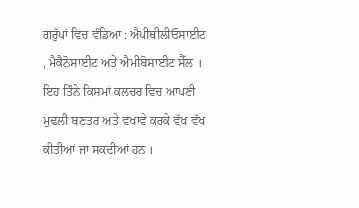ਗਰੁੱਪਾਂ ਵਿਚ ਵੰਡਿਆ : ਐਪੀਥੀਲੀਓਸਾਈਟ , ਮੈਕੈਨੋਸਾਈਟ ਅਤੇ ਐਮੀਬੋਸਾਈਟ ਸੈੱਲ । ਇਹ ਤਿੰਨੇ ਕਿਸਮਾਂ ਕਲਚਰ ਵਿਚ ਆਪਣੀ ਮੁਢਲੀ ਬਣਤਰ ਅਤੇ ਵਖਾਵੇ ਕਰਕੇ ਵੱਖ ਵੱਖ ਕੀਤੀਆਂ ਜਾ ਸਕਦੀਆਂ ਹਨ ।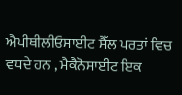ਐਪੀਥੀਲੀਓਸਾਈਟ ਸੈੱਲ ਪਰਤਾਂ ਵਿਚ ਵਧਦੇ ਹਨ , ਮੈਕੈਨੋਸਾਈਟ ਇਕ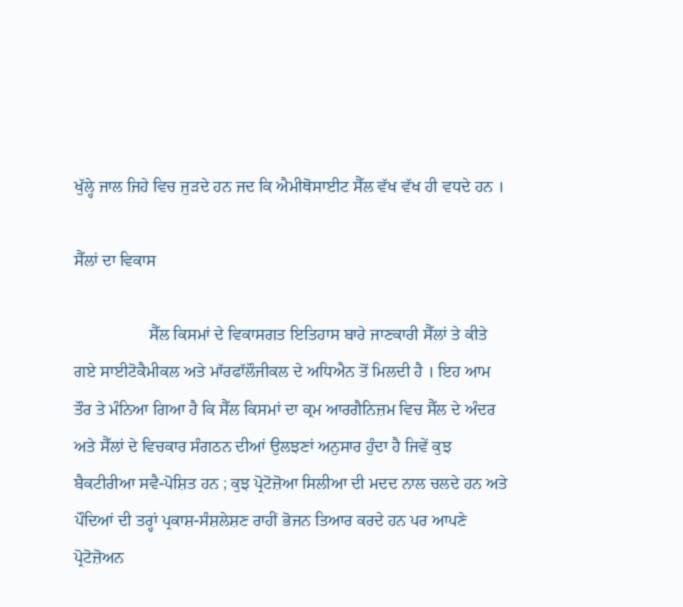ਖੁੱਲ੍ਹੇ ਜਾਲ ਜਿਹੇ ਵਿਚ ਜੁੜਦੇ ਹਨ ਜਦ ਕਿ ਐਮੀਥੋਸਾਈਟ ਸੈੱਲ ਵੱਖ ਵੱਖ ਹੀ ਵਧਦੇ ਹਨ ।

ਸੈੱਲਾਂ ਦਾ ਵਿਕਾਸ

                  ਸੈੱਲ ਕਿਸਮਾਂ ਦੇ ਵਿਕਾਸਗਤ ਇਤਿਹਾਸ ਬਾਰੇ ਜਾਣਕਾਰੀ ਸੈੱਲਾਂ ਤੇ ਕੀਤੇ ਗਏ ਸਾਈਟੋਕੈਮੀਕਲ ਅਤੇ ਮਾੱਰਫਾੱਲੌਜੀਕਲ ਦੇ ਅਧਿਐਨ ਤੋਂ ਮਿਲਦੀ ਹੈ । ਇਹ ਆਮ ਤੌਰ ਤੇ ਮੰਨਿਆ ਗਿਆ ਹੈ ਕਿ ਸੈੱਲ ਕਿਸਮਾਂ ਦਾ ਕ੍ਰਮ ਆਰਗੈਨਿਜ਼ਮ ਵਿਚ ਸੈੱਲ ਦੇ ਅੰਦਰ ਅਤੇ ਸੈੱਲਾਂ ਦੇ ਵਿਚਕਾਰ ਸੰਗਠਨ ਦੀਆਂ ਉਲਝਣਾਂ ਅਨੁਸਾਰ ਹੁੰਦਾ ਹੈ ਜਿਵੇਂ ਕੁਝ ਬੈਕਟੀਰੀਆ ਸਵੈ-ਪੋਸ਼ਿਤ ਹਨ ; ਕੁਝ ਪ੍ਰੋਟੋਜ਼ੋਆ ਸਿਲੀਆ ਦੀ ਮਦਦ ਨਾਲ ਚਲਦੇ ਹਨ ਅਤੇ ਪੌਦਿਆਂ ਦੀ ਤਰ੍ਹਾਂ ਪ੍ਰਕਾਸ਼-ਸੰਸ਼ਲੇਸ਼ਣ ਰਾਹੀਂ ਭੋਜਨ ਤਿਆਰ ਕਰਦੇ ਹਨ ਪਰ ਆਪਣੇ ਪ੍ਰੋਟੋਜ਼ੋਅਨ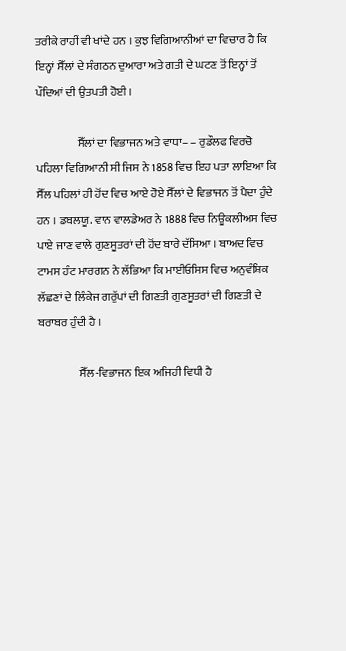ਤਰੀਕੇ ਰਾਹੀਂ ਵੀ ਖਾਂਦੇ ਹਨ । ਕੁਝ ਵਿਗਿਆਨੀਆਂ ਦਾ ਵਿਚਾਰ ਹੈ ਕਿ ਇਨ੍ਹਾਂ ਸੈੱਲਾਂ ਦੇ ਸੰਗਠਨ ਦੁਆਰਾ ਅਤੇ ਗਤੀ ਦੇ ਘਟਣ ਤੋਂ ਇਨ੍ਹਾਂ ਤੋਂ ਪੌਦਿਆਂ ਦੀ ਉਤਪਤੀ ਹੋਈ ।

                  ਸੈੱਲਾਂ ਦਾ ਵਿਭਾਜਨ ਅਤੇ ਵਾਧਾ– – ਰੁਡੌਲਫ ਵਿਰਚੋ ਪਹਿਲਾ ਵਿਗਿਆਨੀ ਸੀ ਜਿਸ ਨੇ 1858 ਵਿਚ ਇਹ ਪਤਾ ਲਾਇਆ ਕਿ ਸੈੱਲ ਪਹਿਲਾਂ ਹੀ ਹੋਂਦ ਵਿਚ ਆਏ ਹੋਏ ਸੈੱਲਾਂ ਦੇ ਵਿਭਾਜਨ ਤੋਂ ਪੈਦਾ ਹੁੰਦੇ ਹਨ । ਡਬਲਯੂ. ਵਾਨ ਵਾਲਡੇਅਰ ਨੇ 1888 ਵਿਚ ਨਿਊਕਲੀਅਸ ਵਿਚ ਪਾਏ ਜਾਣ ਵਾਲੇ ਗੁਣਸੂਤਰਾਂ ਦੀ ਹੋਂਦ ਬਾਰੇ ਦੱਸਿਆ । ਬਾਅਦ ਵਿਚ ਟਾਮਸ ਹੰਟ ਮਾਰਗਨ ਨੇ ਲੱਭਿਆ ਕਿ ਮਾਈਓਸਿਸ ਵਿਚ ਅਨੁਵੰਸ਼ਿਕ ਲੱਛਣਾਂ ਦੇ ਲਿੰਕੇਜ ਗਰੁੱਪਾਂ ਦੀ ਗਿਣਤੀ ਗੁਣਸੂਤਰਾਂ ਦੀ ਗਿਣਤੀ ਦੇ ਬਰਾਬਰ ਹੁੰਦੀ ਹੈ ।

                  ਸੈੱਲ-ਵਿਭਾਜਨ ਇਕ ਅਜਿਹੀ ਵਿਧੀ ਹੈ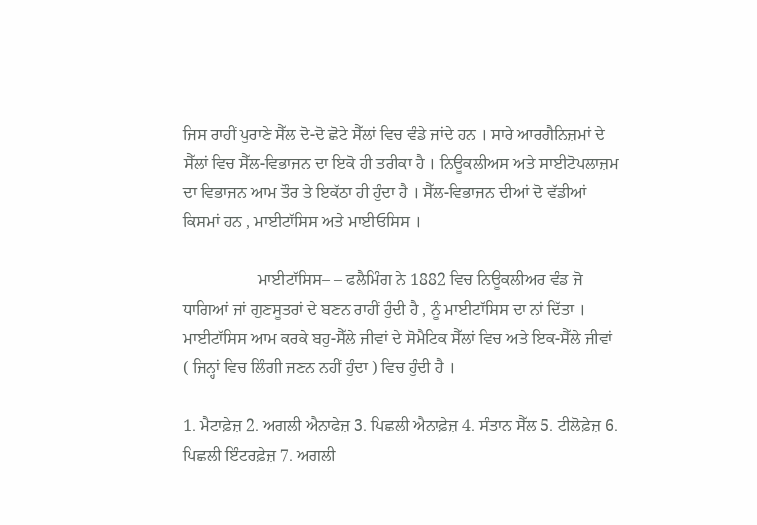ਜਿਸ ਰਾਹੀਂ ਪੁਰਾਣੇ ਸੈੱਲ ਦੋ-ਦੋ ਛੋਟੇ ਸੈੱਲਾਂ ਵਿਚ ਵੰਡੇ ਜਾਂਦੇ ਹਨ । ਸਾਰੇ ਆਰਗੈਨਿਜ਼ਮਾਂ ਦੇ ਸੈੱਲਾਂ ਵਿਚ ਸੈੱਲ-ਵਿਭਾਜਨ ਦਾ ਇਕੋ ਹੀ ਤਰੀਕਾ ਹੈ । ਨਿਊਕਲੀਅਸ ਅਤੇ ਸਾਈਟੋਪਲਾਜ਼ਮ ਦਾ ਵਿਭਾਜਨ ਆਮ ਤੌਰ ਤੇ ਇਕੱਠਾ ਹੀ ਹੁੰਦਾ ਹੈ । ਸੈੱਲ-ਵਿਭਾਜਨ ਦੀਆਂ ਦੋ ਵੱਡੀਆਂ ਕਿਸਮਾਂ ਹਨ , ਮਾਈਟਾੱਸਿਸ ਅਤੇ ਮਾਈਓਸਿਸ ।

                  ਮਾਈਟਾੱਸਿਸ– – ਫਲੈਮਿੰਗ ਨੇ 1882 ਵਿਚ ਨਿਊਕਲੀਅਰ ਵੰਡ ਜੋ ਧਾਗਿਆਂ ਜਾਂ ਗੁਣਸੂਤਰਾਂ ਦੇ ਬਣਨ ਰਾਹੀਂ ਹੁੰਦੀ ਹੈ , ਨੂੰ ਮਾਈਟਾੱਸਿਸ ਦਾ ਨਾਂ ਦਿੱਤਾ । ਮਾਈਟਾੱਸਿਸ ਆਮ ਕਰਕੇ ਬਹੁ-ਸੈੱਲੇ ਜੀਵਾਂ ਦੇ ਸੋਮੈਟਿਕ ਸੈੱਲਾਂ ਵਿਚ ਅਤੇ ਇਕ-ਸੈੱਲੇ ਜੀਵਾਂ ( ਜਿਨ੍ਹਾਂ ਵਿਚ ਲਿੰਗੀ ਜਣਨ ਨਹੀਂ ਹੁੰਦਾ ) ਵਿਚ ਹੁੰਦੀ ਹੈ ।

1. ਮੈਟਾਫ਼ੇਜ਼ 2. ਅਗਲੀ ਐਨਾਫੇਜ਼ 3. ਪਿਛਲੀ ਐਨਾਫ਼ੇਜ਼ 4. ਸੰਤਾਨ ਸੈੱਲ 5. ਟੀਲੋਫ਼ੇਜ਼ 6. ਪਿਛਲੀ ਇੰਟਰਫ਼ੇਜ਼ 7. ਅਗਲੀ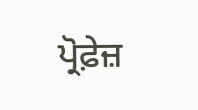ਪ੍ਰੋਫ਼ੇਜ਼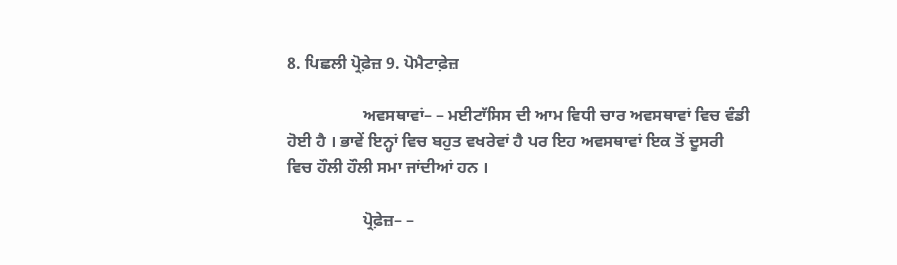8. ਪਿਛਲੀ ਪ੍ਰੋਫ਼ੇਜ਼ 9. ਪੋਮੈਟਾਫ਼ੇਜ਼

                  ਅਵਸਥਾਵਾਂ– – ਮਈਟਾੱਸਿਸ ਦੀ ਆਮ ਵਿਧੀ ਚਾਰ ਅਵਸਥਾਵਾਂ ਵਿਚ ਵੰਡੀ ਹੋਈ ਹੈ । ਭਾਵੇਂ ਇਨ੍ਹਾਂ ਵਿਚ ਬਹੁਤ ਵਖਰੇਵਾਂ ਹੈ ਪਰ ਇਹ ਅਵਸਥਾਵਾਂ ਇਕ ਤੋਂ ਦੂਸਰੀ ਵਿਚ ਹੌਲੀ ਹੌਲੀ ਸਮਾ ਜਾਂਦੀਆਂ ਹਨ ।

                  ਪ੍ਰੋਫ਼ੇਜ਼– –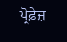ਪ੍ਰੋਫ਼ੇਜ਼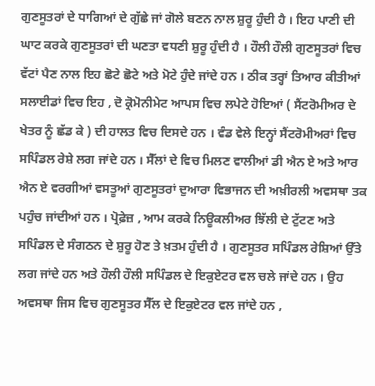ਗੁਣਸੂਤਰਾਂ ਦੇ ਧਾਗਿਆਂ ਦੇ ਗੁੱਛੇ ਜਾਂ ਗੋਲੇ ਬਣਨ ਨਾਲ ਸ਼ੁਰੂ ਹੁੰਦੀ ਹੈ । ਇਹ ਪਾਣੀ ਦੀ ਘਾਟ ਕਰਕੇ ਗੁਣਸੂਤਰਾਂ ਦੀ ਘਣਤਾ ਵਧਣੀ ਸ਼ੁਰੂ ਹੁੰਦੀ ਹੈ । ਹੌਲੀ ਹੌਲੀ ਗੁਣਸੂਤਰਾਂ ਵਿਚ ਵੱਟਾਂ ਪੈਣ ਨਾਲ ਇਹ ਛੋਟੇ ਛੋਟੇ ਅਤੇ ਮੋਟੇ ਹੁੰਦੇ ਜਾਂਦੇ ਹਨ । ਠੀਕ ਤਰ੍ਹਾਂ ਤਿਆਰ ਕੀਤੀਆਂ ਸਲਾਈਡਾਂ ਵਿਚ ਇਹ , ਦੋ ਕ੍ਰੋਮੋਨੀਮੇਟ ਆਪਸ ਵਿਚ ਲਪੇਟੇ ਹੋਇਆਂ ( ਸੈਂਟਰੋਮੀਅਰ ਦੇ ਖੇਤਰ ਨੂੰ ਛੱਡ ਕੇ ) ਦੀ ਹਾਲਤ ਵਿਚ ਦਿਸਦੇ ਹਨ । ਵੰਡ ਵੇਲੇ ਇਨ੍ਹਾਂ ਸੈਂਟਰੋਮੀਅਰਾਂ ਵਿਚ ਸਪਿੰਡਲ ਰੇਸ਼ੇ ਲਗ ਜਾਂਦੇ ਹਨ । ਸੈੱਲਾਂ ਦੇ ਵਿਚ ਮਿਲਣ ਵਾਲੀਆਂ ਡੀ ਐਨ ਏ ਅਤੇ ਆਰ ਐਨ ਏ ਵਰਗੀਆਂ ਵਸਤੂਆਂ ਗੁਣਸੂਤਰਾਂ ਦੁਆਰਾ ਵਿਭਾਜਨ ਦੀ ਅਖ਼ੀਰਲੀ ਅਵਸਥਾ ਤਕ ਪਹੁੰਚ ਜਾਂਦੀਆਂ ਹਨ । ਪ੍ਰੋਫ਼ੇਜ਼ , ਆਮ ਕਰਕੇ ਨਿਊਕਲੀਅਰ ਝਿੱਲੀ ਦੇ ਟੁੱਟਣ ਅਤੇ ਸਪਿੰਡਲ ਦੇ ਸੰਗਠਨ ਦੇ ਸ਼ੁਰੂ ਹੋਣ ਤੇ ਖ਼ਤਮ ਹੁੰਦੀ ਹੈ । ਗੁਣਸੂਤਰ ਸਪਿੰਡਲ ਰੇਸ਼ਿਆਂ ਉੱਤੇ ਲਗ ਜਾਂਦੇ ਹਨ ਅਤੇ ਹੌਲੀ ਹੌਲੀ ਸਪਿੰਡਲ ਦੇ ਇਕੁਏਟਰ ਵਲ ਚਲੇ ਜਾਂਦੇ ਹਨ । ਉਹ ਅਵਸਥਾ ਜਿਸ ਵਿਚ ਗੁਣਸੂਤਰ ਸੈੱਲ ਦੇ ਇਕੁਏਟਰ ਵਲ ਜਾਂਦੇ ਹਨ ,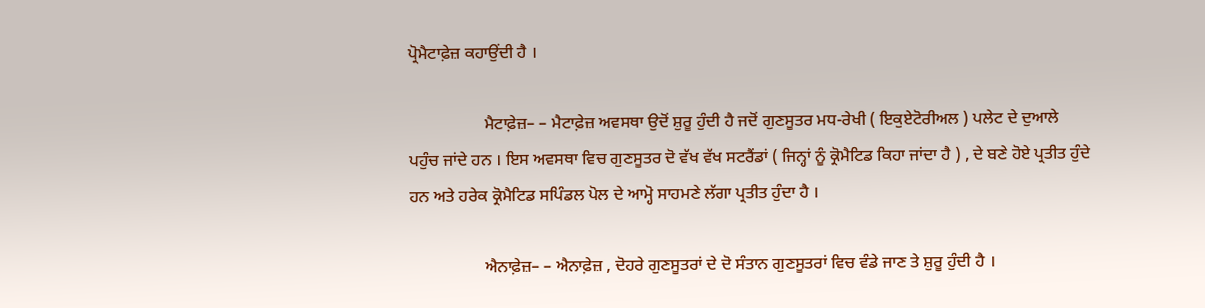ਪ੍ਰੋਮੈਟਾਫ਼ੇਜ਼ ਕਹਾਉਂਦੀ ਹੈ ।

                  ਮੈਟਾਫ਼ੇਜ਼– – ਮੈਟਾਫ਼ੇਜ਼ ਅਵਸਥਾ ਉਦੋਂ ਸ਼ੁਰੂ ਹੁੰਦੀ ਹੈ ਜਦੋਂ ਗੁਣਸੂਤਰ ਮਧ-ਰੇਖੀ ( ਇਕੁਏਟੋਰੀਅਲ ) ਪਲੇਟ ਦੇ ਦੁਆਲੇ ਪਹੁੰਚ ਜਾਂਦੇ ਹਨ । ਇਸ ਅਵਸਥਾ ਵਿਚ ਗੁਣਸੂਤਰ ਦੋ ਵੱਖ ਵੱਖ ਸਟਰੈਂਡਾਂ ( ਜਿਨ੍ਹਾਂ ਨੂੰ ਕ੍ਰੋਮੈਟਿਡ ਕਿਹਾ ਜਾਂਦਾ ਹੈ ) , ਦੇ ਬਣੇ ਹੋਏ ਪ੍ਰਤੀਤ ਹੁੰਦੇ ਹਨ ਅਤੇ ਹਰੇਕ ਕ੍ਰੋਮੈਟਿਡ ਸਪਿੰਡਲ ਪੋਲ ਦੇ ਆਮ੍ਹੋ ਸਾਹਮਣੇ ਲੱਗਾ ਪ੍ਰਤੀਤ ਹੁੰਦਾ ਹੈ ।

                  ਐਨਾਫ਼ੇਜ਼– – ਐਨਾਫ਼ੇਜ਼ , ਦੋਹਰੇ ਗੁਣਸੂਤਰਾਂ ਦੇ ਦੋ ਸੰਤਾਨ ਗੁਣਸੂਤਰਾਂ ਵਿਚ ਵੰਡੇ ਜਾਣ ਤੇ ਸ਼ੁਰੂ ਹੁੰਦੀ ਹੈ ।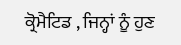ਕ੍ਰੋਮੈਟਿਡ , ਜਿਨ੍ਹਾਂ ਨੂੰ ਹੁਣ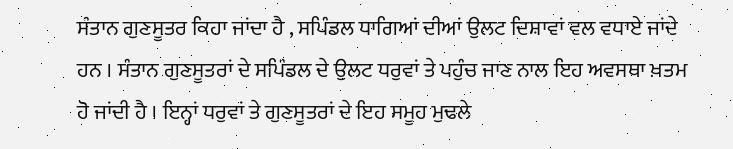ਸੰਤਾਨ ਗੁਣਸੂਤਰ ਕਿਹਾ ਜਾਂਦਾ ਹੈ , ਸਪਿੰਡਲ ਧਾਗਿਆਂ ਦੀਆਂ ਉਲਟ ਦਿਸ਼ਾਵਾਂ ਵਲ ਵਧਾਏ ਜਾਂਦੇ ਹਨ । ਸੰਤਾਨ ਗੁਣਸੂਤਰਾਂ ਦੇ ਸਪਿੰਡਲ ਦੇ ਉਲਟ ਧਰੁਵਾਂ ਤੇ ਪਹੁੰਚ ਜਾਣ ਨਾਲ ਇਹ ਅਵਸਥਾ ਖ਼ਤਮ ਹੋ ਜਾਂਦੀ ਹੈ । ਇਨ੍ਹਾਂ ਧਰੁਵਾਂ ਤੇ ਗੁਣਸੂਤਰਾਂ ਦੇ ਇਹ ਸਮੂਹ ਮੁਢਲੇ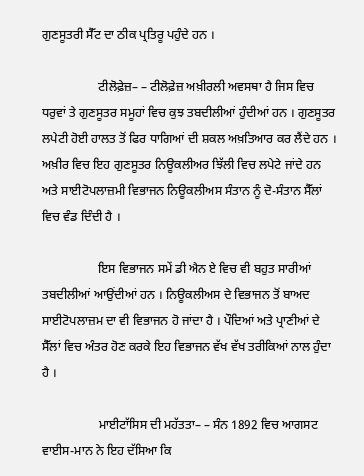ਗੁਣਸੂਤਰੀ ਸੈੱਟ ਦਾ ਠੀਕ ਪ੍ਰਤਿਰੂ ਪਹੁੰਦੇ ਹਨ ।

                  ਟੀਲੋਫ਼ੇਜ਼– – ਟੀਲੋਫ਼ੇਜ਼ ਅਖ਼ੀਰਲੀ ਅਵਸਥਾ ਹੈ ਜਿਸ ਵਿਚ ਧਰੁਵਾਂ ਤੇ ਗੁਣਸੂਤਰ ਸਮੂਹਾਂ ਵਿਚ ਕੁਝ ਤਬਦੀਲੀਆਂ ਹੁੰਦੀਆਂ ਹਨ । ਗੁਣਸੂਤਰ ਲਪੇਟੀ ਹੋਈ ਹਾਲਤ ਤੋਂ ਫਿਰ ਧਾਗਿਆਂ ਦੀ ਸ਼ਕਲ ਅਖ਼ਤਿਆਰ ਕਰ ਲੈਂਦੇ ਹਨ । ਅਖ਼ੀਰ ਵਿਚ ਇਹ ਗੁਣਸੂਤਰ ਨਿਊਕਲੀਅਰ ਝਿੱਲੀ ਵਿਚ ਲਪੇਟੇ ਜਾਂਦੇ ਹਨ ਅਤੇ ਸਾਈਟੋਪਲਾਜ਼ਮੀ ਵਿਭਾਜਨ ਨਿਊਕਲੀਅਸ ਸੰਤਾਨ ਨੂੰ ਦੋ-ਸੰਤਾਨ ਸੈੱਲਾਂ ਵਿਚ ਵੰਡ ਦਿੰਦੀ ਹੈ ।

                  ਇਸ ਵਿਭਾਜਨ ਸਮੇਂ ਡੀ ਐਨ ਏ ਵਿਚ ਵੀ ਬਹੁਤ ਸਾਰੀਆਂ ਤਬਦੀਲੀਆਂ ਆਉਂਦੀਆਂ ਹਨ । ਨਿਊਕਲੀਅਸ ਦੇ ਵਿਭਾਜਨ ਤੋਂ ਬਾਅਦ ਸਾਈਟੋਪਲਾਜ਼ਮ ਦਾ ਵੀ ਵਿਭਾਜਨ ਹੋ ਜਾਂਦਾ ਹੈ । ਪੌਦਿਆਂ ਅਤੇ ਪ੍ਰਾਣੀਆਂ ਦੇ ਸੈੱਲਾਂ ਵਿਚ ਅੰਤਰ ਹੋਣ ਕਰਕੇ ਇਹ ਵਿਭਾਜਨ ਵੱਖ ਵੱਖ ਤਰੀਕਿਆਂ ਨਾਲ ਹੁੰਦਾ ਹੈ ।

                  ਮਾਈਟਾੱਸਿਸ ਦੀ ਮਹੱਤਤਾ– – ਸੰਨ 1892 ਵਿਚ ਆਗਸਟ ਵਾਈਸ-ਮਾਨ ਨੇ ਇਹ ਦੱਸਿਆ ਕਿ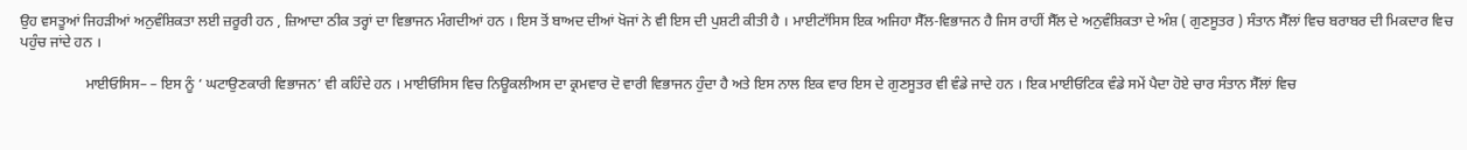ਉਹ ਵਸਤੂਆਂ ਜਿਹੜੀਆਂ ਅਨੁਵੰਸ਼ਿਕਤਾ ਲਈ ਜ਼ਰੂਰੀ ਹਨ , ਜ਼ਿਆਦਾ ਠੀਕ ਤਰ੍ਹਾਂ ਦਾ ਵਿਭਾਜਨ ਮੰਗਦੀਆਂ ਹਨ । ਇਸ ਤੋਂ ਬਾਅਦ ਦੀਆਂ ਖੋਜਾਂ ਨੇ ਵੀ ਇਸ ਦੀ ਪੁਸ਼ਟੀ ਕੀਤੀ ਹੈ । ਮਾਈਟਾੱਸਿਸ ਇਕ ਅਜਿਹਾ ਸੈੱਲ-ਵਿਭਾਜਨ ਹੈ ਜਿਸ ਰਾਹੀਂ ਸੈੱਲ ਦੇ ਅਨੁਵੰਸ਼ਿਕਤਾ ਦੇ ਅੰਸ਼ ( ਗੁਣਸੂਤਰ ) ਸੰਤਾਨ ਸੈੱਲਾਂ ਵਿਚ ਬਰਾਬਰ ਦੀ ਮਿਕਦਾਰ ਵਿਚ ਪਹੁੰਚ ਜਾਂਦੇ ਹਨ ।

                  ਮਾਈਓਸਿਸ– – ਇਸ ਨੂੰ ‘ ਘਟਾਉਣਕਾਰੀ ਵਿਭਾਜਨ’ ਵੀ ਕਹਿੰਦੇ ਹਨ । ਮਾਈਓਸਿਸ ਵਿਚ ਨਿਊਕਲੀਅਸ ਦਾ ਕ੍ਰਮਵਾਰ ਦੋ ਵਾਰੀ ਵਿਭਾਜਨ ਹੁੰਦਾ ਹੈ ਅਤੇ ਇਸ ਨਾਲ ਇਕ ਵਾਰ ਇਸ ਦੇ ਗੁਣਸੂਤਰ ਵੀ ਵੰਡੇ ਜਾਦੇ ਹਨ । ਇਕ ਮਾਈਓਟਿਕ ਵੰਡੇ ਸਮੇਂ ਪੈਦਾ ਹੋਏ ਚਾਰ ਸੰਤਾਨ ਸੈੱਲਾਂ ਵਿਚ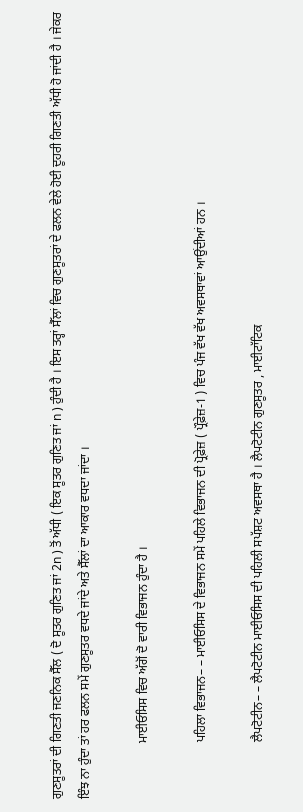ਗੁਣਸੂਤਰਾਂ ਦੀ ਗਿਣਤੀ ਜਣਨਿਕ ਸੈੱਲ ( ਦੋ ਸੂਤਰ ਗੁਣਿਤ ਜਾਂ 2n ) ਤੋਂ ਅੱਧੀ ( ਇਕ ਸੂਤਰ ਗੁਣਿਤ ਜਾਂ n ) ਹੁੰਦੀ ਹੈ । ਇਸ ਤਰ੍ਹਾਂ ਸੈੱਲਾਂ ਵਿਚ ਗੁਣਸੂਤਰਾਂ ਦੇ ਫਲਨ ਵੇਲੇ ਹੋਈ ਦੂਹਰੀ ਗਿਣਤੀ ਅੱਧੀ ਹੋ ਜਾਂਦੀ ਹੈ । ਜੇਕਰ ਇੰਝ ਨਾ ਹੁੰਦਾ ਤਾਂ ਹਰ ਫਲਨ ਸਮੇਂ ਗੁਣਸੂਤਰ ਵਧਦੇ ਜਾਂਦੇ ਅਤੇ ਸੈੱਲਾਂ ਦਾ ਆਕਾਰ ਵਧਦਾ ਜਾਂਦਾ ।

                  ਮਾਈਓਸਿਸ ਵਿਚ ਅੱਗੋਂ ਦੋ ਵਾਰੀ ਵਿਭਾਜਨ ਹੁੰਦਾ ਹੈ ।

                  ਪਹਿਲਾ ਵਿਭਾਜਨ– – ਮਾਈਓਸਿਸ ਦੇ ਵਿਭਾਜਨ ਸਮੇਂ ਪਹਿਲੇ ਵਿਭਾਜਨ ਦੀ ਪ੍ਰੋਫ਼ੇਜ਼ ( ਪ੍ਰੌਫ਼ੇਜ਼-1 ) ਵਿਚ ਪੰਜ ਵੱਖ ਵੱਖ ਅਵਸਥਾਵਾਂ ਆਉਂਦੀਆਂ ਹਨ ।

                  ਲੈਪਟੋਟੀਨ– – ਲੈਪਟੋਟੀਨ ਮਾਈਓਸਿਸ ਦੀ ਪਹਿਲੀ ਸਪੱਸ਼ਟ ਅਵਸਥਾ ਹੈ । ਲੈਪਟੋਟੀਨ ਗੁਣਸੂਤਰ , ਮਾਈਟਾੱਟਿਕ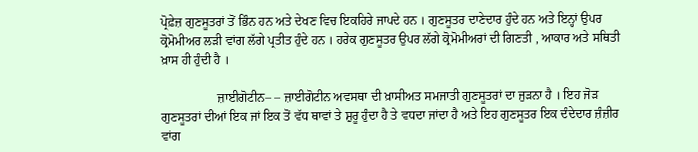ਪ੍ਰੋਫ਼ੇਜ਼ ਗੁਣਸੂਤਰਾਂ ਤੋਂ ਭਿੰਨ ਹਨ ਅਤੇ ਦੇਖਣ ਵਿਚ ਇਕਹਿਰੇ ਜਾਪਦੇ ਹਨ । ਗੁਣਸੂਤਰ ਦਾਣੇਦਾਰ ਹੁੰਦੇ ਹਨ ਅਤੇ ਇਨ੍ਹਾਂ ਉਪਰ ਕ੍ਰੋਮੋਮੀਅਰ ਲੜੀ ਵਾਂਗ ਲੱਗੇ ਪ੍ਰਤੀਤ ਹੁੰਦੇ ਹਨ । ਹਰੇਕ ਗੁਣਸੂਤਰ ਉਪਰ ਲੱਗੇ ਕ੍ਰੋਮੋਮੀਅਰਾਂ ਦੀ ਗਿਣਤੀ , ਆਕਾਰ ਅਤੇ ਸਥਿਤੀ ਖ਼ਾਸ ਹੀ ਹੁੰਦੀ ਹੈ ।

                  ਜ਼ਾਈਗੋਟੀਨ– – ਜ਼ਾਈਗੋਟੀਨ ਅਵਸਥਾ ਦੀ ਖ਼ਾਸੀਅਤ ਸਮਜਾਤੀ ਗੁਣਸੂਤਰਾਂ ਦਾ ਜੁੜਨਾ ਹੈ । ਇਹ ਜੋੜ ਗੁਣਸੂਤਰਾਂ ਦੀਆਂ ਇਕ ਜਾਂ ਇਕ ਤੋਂ ਵੱਧ ਥਾਵਾਂ ਤੇ ਸ਼ੁਰੂ ਹੁੰਦਾ ਹੈ ਤੇ ਵਧਦਾ ਜਾਂਦਾ ਹੈ ਅਤੇ ਇਹ ਗੁਣਸੂਤਰ ਇਕ ਦੰਦੇਦਾਰ ਜ਼ੰਜ਼ੀਰ ਵਾਂਗ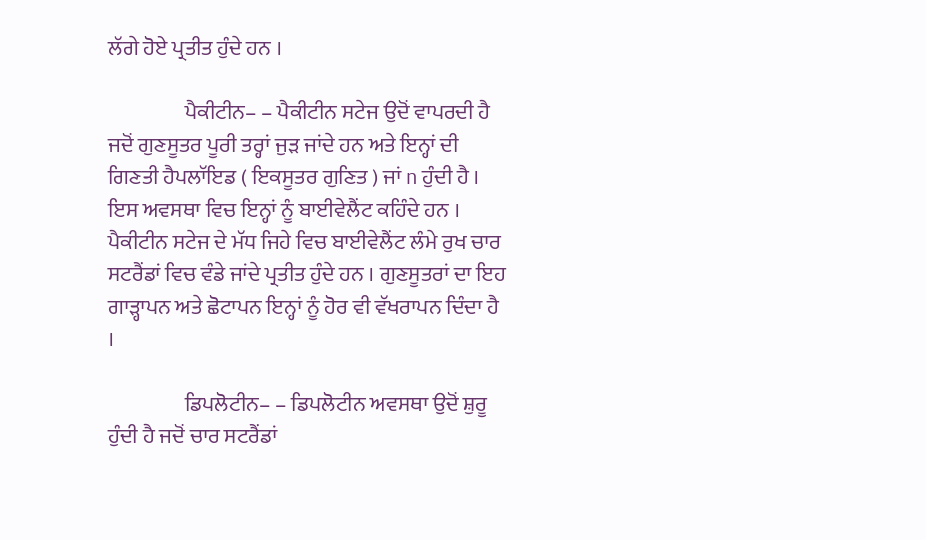ਲੱਗੇ ਹੋਏ ਪ੍ਰਤੀਤ ਹੁੰਦੇ ਹਨ ।

                  ਪੈਕੀਟੀਨ– – ਪੈਕੀਟੀਨ ਸਟੇਜ ਉਦੋਂ ਵਾਪਰਦੀ ਹੈ ਜਦੋਂ ਗੁਣਸੂਤਰ ਪੂਰੀ ਤਰ੍ਹਾਂ ਜੁੜ ਜਾਂਦੇ ਹਨ ਅਤੇ ਇਨ੍ਹਾਂ ਦੀ ਗਿਣਤੀ ਹੈਪਲਾੱਇਡ ( ਇਕਸੂਤਰ ਗੁਣਿਤ ) ਜਾਂ n ਹੁੰਦੀ ਹੈ । ਇਸ ਅਵਸਥਾ ਵਿਚ ਇਨ੍ਹਾਂ ਨੂੰ ਬਾਈਵੇਲੈਂਟ ਕਹਿੰਦੇ ਹਨ । ਪੈਕੀਟੀਨ ਸਟੇਜ ਦੇ ਮੱਧ ਜਿਹੇ ਵਿਚ ਬਾਈਵੇਲੈਂਟ ਲੰਮੇ ਰੁਖ ਚਾਰ ਸਟਰੈਂਡਾਂ ਵਿਚ ਵੰਡੇ ਜਾਂਦੇ ਪ੍ਰਤੀਤ ਹੁੰਦੇ ਹਨ । ਗੁਣਸੂਤਰਾਂ ਦਾ ਇਹ ਗਾੜ੍ਹਾਪਨ ਅਤੇ ਛੋਟਾਪਨ ਇਨ੍ਹਾਂ ਨੂੰ ਹੋਰ ਵੀ ਵੱਖਰਾਪਨ ਦਿੰਦਾ ਹੈ ।

                  ਡਿਪਲੋਟੀਨ– – ਡਿਪਲੋਟੀਨ ਅਵਸਥਾ ਉਦੋਂ ਸ਼ੁਰੂ ਹੁੰਦੀ ਹੈ ਜਦੋਂ ਚਾਰ ਸਟਰੈਂਡਾਂ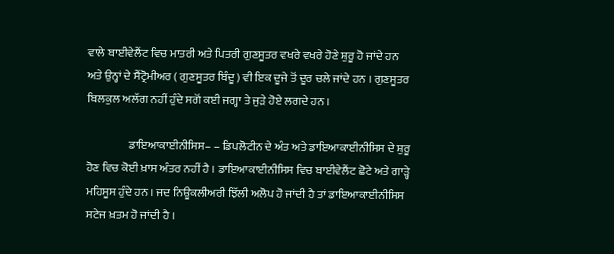ਵਾਲੇ ਬਾਈਵੇਲੈਂਟ ਵਿਚ ਮਾਤਰੀ ਅਤੇ ਪਿਤਰੀ ਗੁਣਸੂਤਰ ਵਖਰੇ ਵਖਰੇ ਹੋਣੇ ਸ਼ੁਰੂ ਹੋ ਜਾਂਦੇ ਹਨ ਅਤੇ ਉਨ੍ਹਾਂ ਦੇ ਸੈਂਟ੍ਰੋਮੀਅਰ ( ਗੁਣਸੂਤਰ ਬਿੰਦੂ ) ਵੀ ਇਕ ਦੂਜੇ ਤੋਂ ਦੂਰ ਚਲੇ ਜਾਂਦੇ ਹਨ । ਗੁਣਸੂਤਰ ਬਿਲਕੁਲ ਅਲੱਗ ਨਹੀਂ ਹੁੰਦੇ ਸਗੋਂ ਕਈ ਜਗ੍ਹਾ ਤੇ ਜੁੜੇ ਹੋਏ ਲਗਦੇ ਹਨ ।

                  ਡਾਇਆਕਾਈਨੀਸਿਸ– – ਡਿਪਲੋਟੀਨ ਦੇ ਅੰਤ ਅਤੇ ਡਾਇਆਕਾਈਨੀਸਿਸ ਦੇ ਸ਼ੁਰੂ ਹੋਣ ਵਿਚ ਕੋਈ ਖ਼ਾਸ ਅੰਤਰ ਨਹੀਂ ਹੈ । ਡਾਇਆਕਾਈਨੀਸਿਸ ਵਿਚ ਬਾਈਵੇਲੈਂਟ ਛੋਟੇ ਅਤੇ ਗਾੜ੍ਹੇ ਮਹਿਸੂਸ ਹੁੰਦੇ ਹਨ । ਜਦ ਨਿਊਕਲੀਅਰੀ ਝਿੱਲੀ ਅਲੋਪ ਹੋ ਜਾਂਦੀ ਹੈ ਤਾਂ ਡਾਇਆਕਾਈਨੀਸਿਸ ਸਟੇਜ ਖ਼ਤਮ ਹੋ ਜਾਂਦੀ ਹੈ ।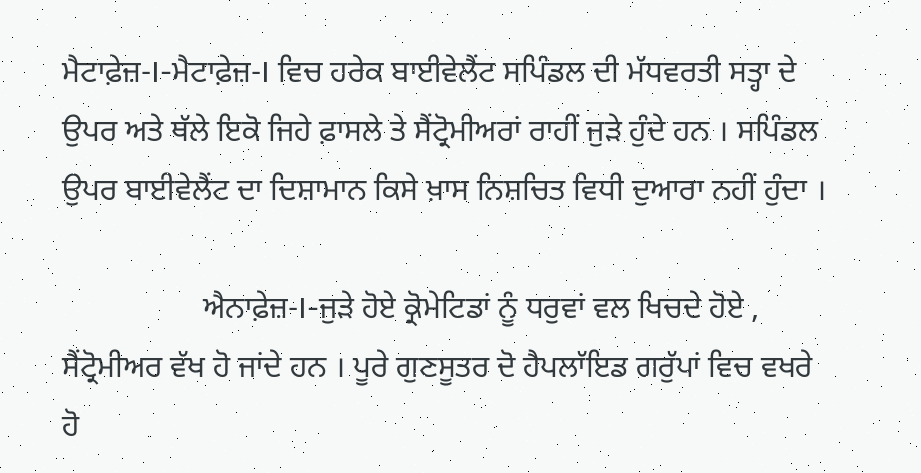ਮੈਟਾਫ਼ੇਜ਼-I-ਮੈਟਾਫ਼ੇਜ਼-I ਵਿਚ ਹਰੇਕ ਬਾਈਵੇਲੈਂਟ ਸਪਿੰਡਲ ਦੀ ਮੱਧਵਰਤੀ ਸਤ੍ਹਾ ਦੇ ਉਪਰ ਅਤੇ ਥੱਲੇ ਇਕੋ ਜਿਹੇ ਫ਼ਾਸਲੇ ਤੇ ਸੈਂਟ੍ਰੋਮੀਅਰਾਂ ਰਾਹੀਂ ਜੁੜੇ ਹੁੰਦੇ ਹਨ । ਸਪਿੰਡਲ ਉਪਰ ਬਾਈਵੇਲੈਂਟ ਦਾ ਦਿਸ਼ਾਮਾਨ ਕਿਸੇ ਖ਼ਾਸ ਨਿਸ਼ਚਿਤ ਵਿਧੀ ਦੁਆਰਾ ਨਹੀਂ ਹੁੰਦਾ ।

                  ਐਨਾਫ਼ੇਜ਼-I-ਜੁੜੇ ਹੋਏ ਕ੍ਰੋਮੇਟਿਡਾਂ ਨੂੰ ਧਰੁਵਾਂ ਵਲ ਖਿਚਦੇ ਹੋਏ , ਸੈਂਟ੍ਰੋਮੀਅਰ ਵੱਖ ਹੋ ਜਾਂਦੇ ਹਨ । ਪੂਰੇ ਗੁਣਸੂਤਰ ਦੋ ਹੈਪਲਾੱਇਡ ਗਰੁੱਪਾਂ ਵਿਚ ਵਖਰੇ ਹੋ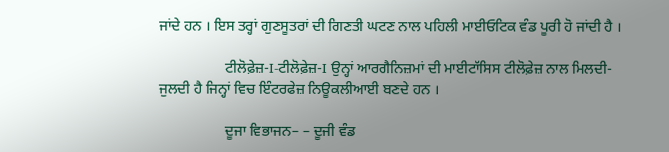ਜਾਂਦੇ ਹਨ । ਇਸ ਤਰ੍ਹਾਂ ਗੁਣਸੂਤਰਾਂ ਦੀ ਗਿਣਤੀ ਘਟਣ ਨਾਲ ਪਹਿਲੀ ਮਾਈਓਟਿਕ ਵੰਡ ਪੂਰੀ ਹੋ ਜਾਂਦੀ ਹੈ ।

                  ਟੀਲੋਫ਼ੇਜ਼-I-ਟੀਲੋਫ਼ੇਜ਼-I ਉਨ੍ਹਾਂ ਆਰਗੈਨਿਜ਼ਮਾਂ ਦੀ ਮਾਈਟਾੱਸਿਸ ਟੀਲੋਫ਼ੇਜ਼ ਨਾਲ ਮਿਲਦੀ-ਜੁਲਦੀ ਹੈ ਜਿਨ੍ਹਾਂ ਵਿਚ ਇੰਟਰਫੇਜ਼ ਨਿਊਕਲੀਆਈ ਬਣਦੇ ਹਨ ।

                  ਦੂਜਾ ਵਿਭਾਜਨ– – ਦੂਜੀ ਵੰਡ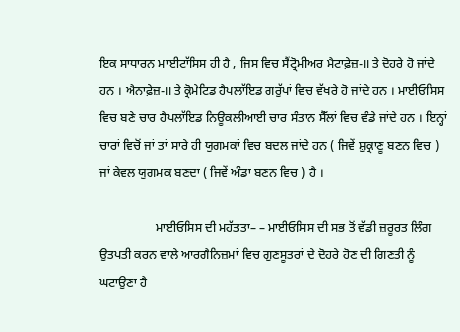ਇਕ ਸਾਧਾਰਨ ਮਾਈਟਾੱਸਿਸ ਹੀ ਹੈ , ਜਿਸ ਵਿਚ ਸੈਂਟ੍ਰੋਮੀਅਰ ਮੈਟਾਫ਼ੇਜ਼-II ਤੇ ਦੋਹਰੇ ਹੋ ਜਾਂਦੇ ਹਨ । ਐਨਾਫ਼ੇਜ਼-II ਤੇ ਕ੍ਰੋਮੇਟਿਡ ਹੈਪਲਾੱਇਡ ਗਰੁੱਪਾਂ ਵਿਚ ਵੱਖਰੇ ਹੋ ਜਾਂਦੇ ਹਨ । ਮਾਈਓਸਿਸ ਵਿਚ ਬਣੇ ਚਾਰ ਹੈਪਲਾੱਇਡ ਨਿਊਕਲੀਆਈ ਚਾਰ ਸੰਤਾਨ ਸੈੱਲਾਂ ਵਿਚ ਵੰਡੇ ਜਾਂਦੇ ਹਨ । ਇਨ੍ਹਾਂ ਚਾਰਾਂ ਵਿਚੋਂ ਜਾਂ ਤਾਂ ਸਾਰੇ ਹੀ ਯੁਗਮਕਾਂ ਵਿਚ ਬਦਲ ਜਾਂਦੇ ਹਨ ( ਜਿਵੇਂ ਸ਼ੁਕ੍ਰਾਣੂ ਬਣਨ ਵਿਚ ) ਜਾਂ ਕੇਵਲ ਯੁਗਮਕ ਬਣਦਾ ( ਜਿਵੇਂ ਅੰਡਾ ਬਣਨ ਵਿਚ ) ਹੈ ।

                  ਮਾਈਓਸਿਸ ਦੀ ਮਹੱਤਤਾ– – ਮਾਈਓਸਿਸ ਦੀ ਸਭ ਤੋਂ ਵੱਡੀ ਜ਼ਰੂਰਤ ਲਿੰਗ ਉਤਪਤੀ ਕਰਨ ਵਾਲੇ ਆਰਗੈਨਿਜ਼ਮਾਂ ਵਿਚ ਗੁਣਸੂਤਰਾਂ ਦੇ ਦੋਹਰੇ ਹੋਣ ਦੀ ਗਿਣਤੀ ਨੂੰ ਘਟਾਉਣਾ ਹੈ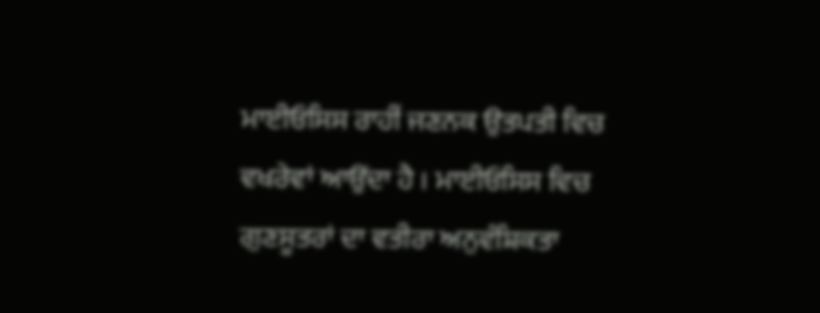ਮਾਈਓਸਿਸ ਰਾਹੀਂ ਜਣਨਕ ਉਤਪਤੀ ਵਿਚ ਵਖਰੇਵਾਂ ਆਉਂਦਾ ਹੈ । ਮਾਈਓਸਿਸ ਵਿਚ ਗੁਣਸੂਤਰਾਂ ਦਾ ਵਤੀਰਾ ਅਨੁਵੰਸ਼ਿਕਤਾ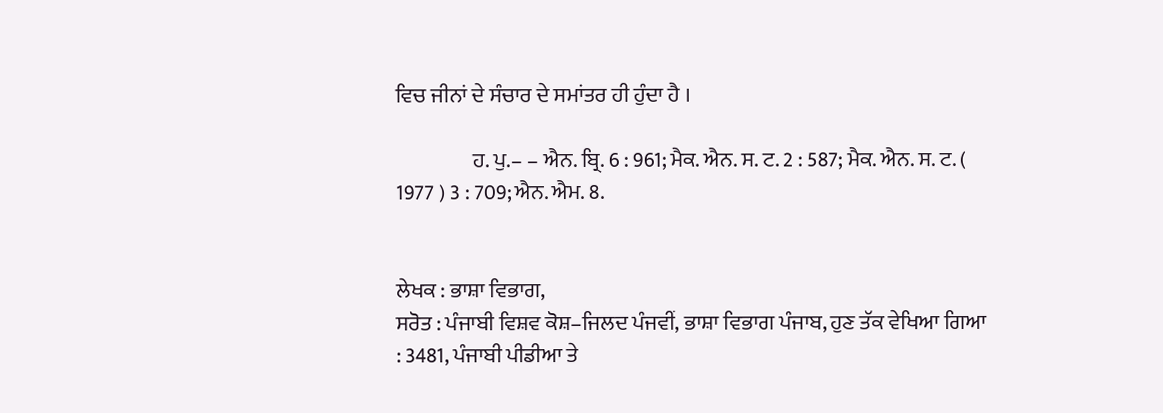ਵਿਚ ਜੀਨਾਂ ਦੇ ਸੰਚਾਰ ਦੇ ਸਮਾਂਤਰ ਹੀ ਹੁੰਦਾ ਹੈ ।

                  ਹ. ਪੁ.– – ਐਨ. ਬ੍ਰਿ. 6 : 961; ਮੈਕ. ਐਨ. ਸ. ਟ. 2 : 587; ਮੈਕ. ਐਨ. ਸ. ਟ. ( 1977 ) 3 : 709; ਐਨ. ਐਮ. 8.


ਲੇਖਕ : ਭਾਸ਼ਾ ਵਿਭਾਗ,
ਸਰੋਤ : ਪੰਜਾਬੀ ਵਿਸ਼ਵ ਕੋਸ਼–ਜਿਲਦ ਪੰਜਵੀਂ, ਭਾਸ਼ਾ ਵਿਭਾਗ ਪੰਜਾਬ, ਹੁਣ ਤੱਕ ਵੇਖਿਆ ਗਿਆ : 3481, ਪੰਜਾਬੀ ਪੀਡੀਆ ਤੇ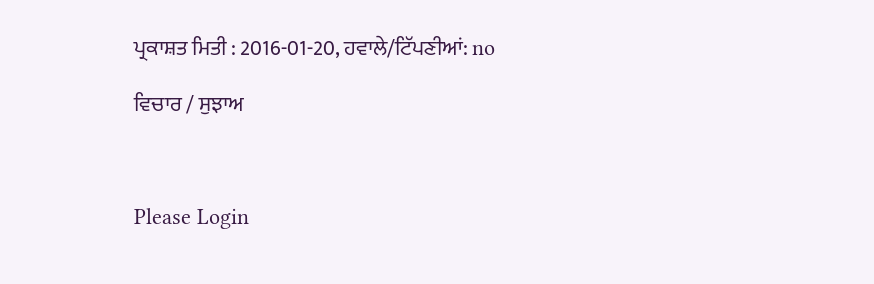ਪ੍ਰਕਾਸ਼ਤ ਮਿਤੀ : 2016-01-20, ਹਵਾਲੇ/ਟਿੱਪਣੀਆਂ: no

ਵਿਚਾਰ / ਸੁਝਾਅ



Please Login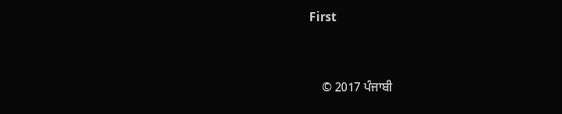First


    © 2017 ਪੰਜਾਬੀ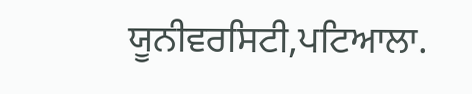ਯੂਨੀਵਰਸਿਟੀ,ਪਟਿਆਲਾ.